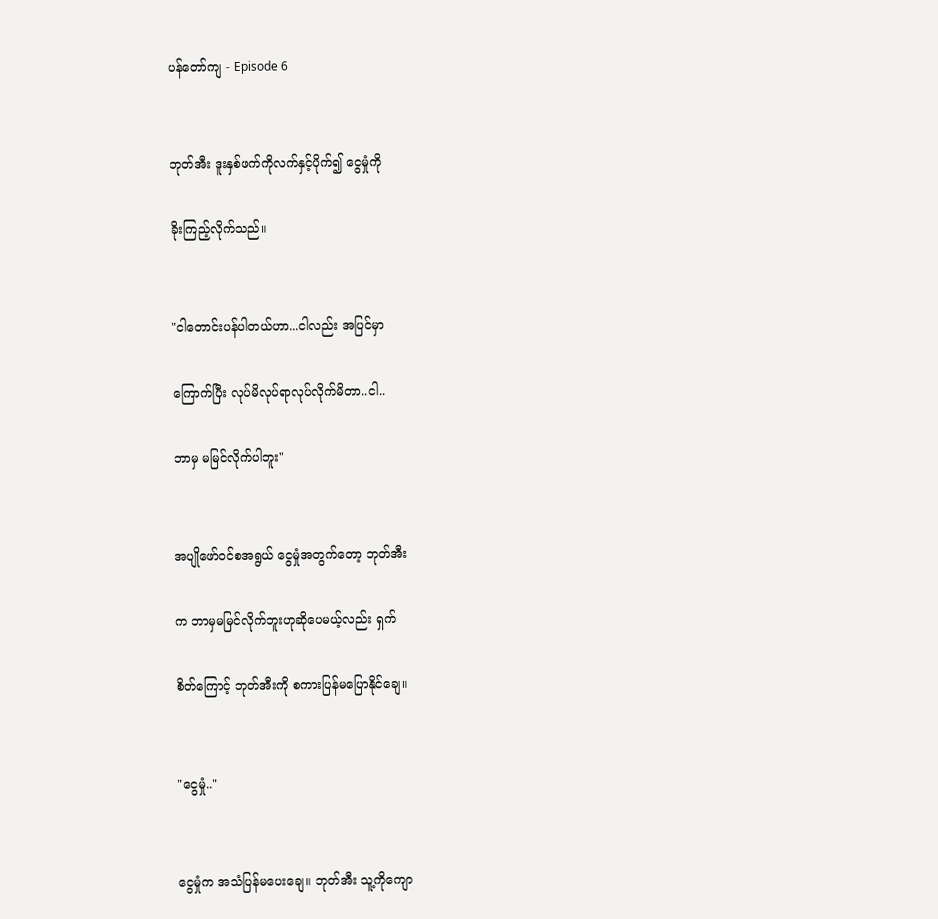ပန်တော်ကျ - Episode 6


ဘုတ်အီး ဒူးနှစ်ဖက်ကိုလက်နှင့်ပိုက်၍ ငွေမှုံကို

ခိုးကြည့်လိုက်သည်။


"ငါတောင်းပန်ပါတယ်ဟာ...ငါလည်း အပြင်မှာ

ကြောက်ပြီး လုပ်မိလုပ်ရာလုပ်လိုက်မိတာ..ငါ..

ဘာမှ မမြင်လိုက်ပါဘူး"


အပျိုဖော်ဝင်စအရွယ် ငွေမှုံအတွက်တော့ ဘုတ်အီး

က ဘာမှမမြင်လိုက်ဘူးဟုဆိုပေမယ့်လည်း ရှက်

စိတ်ကြောင့် ဘုတ်အီးကို စကားပြန်မပြောနိုင်ချေ။


"ငွေမှုံ.."


ငွေမှုံက အသံပြန်မပေးချေ။ ဘုတ်အီး သူ့ကိုကျော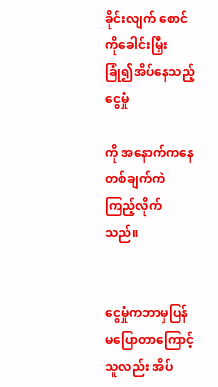ခိုင်းလျက် စောင်ကိုခေါင်းမြှီးခြုံ၍အိပ်နေသည့် ငွေမှုံ

ကို အနောက်ကနေ တစ်ချက်ကဲကြည့်လိုက်သည်။


ငွေမှုံကဘာမှပြန်မပြောတာကြောင့် သူလည်း အိပ်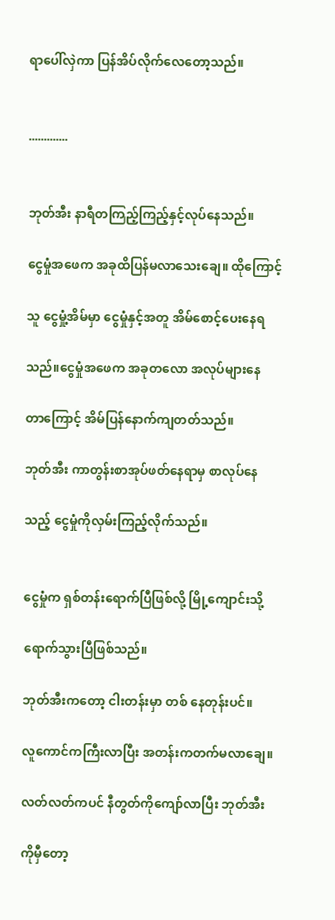ရာပေါ်လှဲကာ ပြန်အိပ်လိုက်လေတော့သည်။


.............


ဘုတ်အီး နာရီတကြည့်ကြည့်နှင့်လုပ်နေသည်။

ငွေမှုံအဖေက အခုထိပြန်မလာသေးချေ။ ထိုကြောင့်

သူ ငွေမှုံ့အိမ်မှာ ငွေမှုံနှင့်အတူ အိမ်စောင့်ပေးနေရ

သည်။ငွေမှုံအဖေက အခုတလော အလုပ်များနေ

တာကြောင့် အိမ်ပြန်နောက်ကျတတ်သည်။

ဘုတ်အီး ကာတွန်းစာအုပ်ဖတ်နေရာမှ စာလုပ်နေ

သည့် ငွေမှုံကိုလှမ်းကြည့်လိုက်သည်။


ငွေမှုံက ရှစ်တန်းရောက်ပြီဖြစ်လို့ မြို့ကျောင်းသို့

ရောက်သွားပြီဖြစ်သည်။

ဘုတ်အီးကတော့ ငါးတန်းမှာ တစ် နေတုန်းပင်။

လူကောင်ကကြီးလာပြီး အတန်းကတက်မလာချေ။

လတ်လတ်ကပင် နီတွတ်ကိုကျော်လာပြီး ဘုတ်အီး

ကိုမှီတော့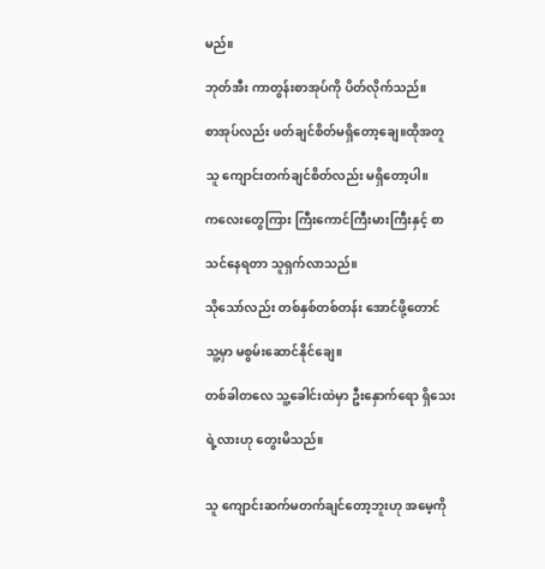မည်။

ဘုတ်အီး ကာတွန်းစာအုပ်ကို ပိတ်လိုက်သည်။

စာအုပ်လည်း ဖတ်ချင်စိတ်မရှိတော့ချေ။ထိုအတူ

သူ ကျောင်းတက်ချင်စိတ်လည်း မရှိတော့ပါ။

ကလေးတွေကြား ကြီးကောင်ကြီးမားကြီးနှင့် စာ

သင်နေရတာ သူရှက်လာသည်။

သိုသော်လည်း တစ်နှစ်တစ်တန်း အောင်ဖို့တောင်

သူ့မှာ မစွမ်းဆောင်နိုင်ချေ။

တစ်ခါတလေ သူ့ခေါင်းထဲမှာ ဦးနှောက်ရော ရှိသေး

ရဲ့လားဟု တွေးမိသည်။


သူ ကျောင်းဆက်မတက်ချင်တော့ဘူးဟု အမေ့ကို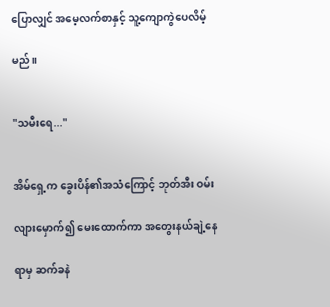ပြောလျှင် အမေ့လက်စာနှင့် သူ့ကျောကွဲပေလိမ့်

မည်။


"သမီးရေ..."


အိမ်ရှေ့က ခွေးပိန်၏အသံကြောင့် ဘုတ်အီး ဝမ်း

လျားမှောက်၍ မေးထောက်ကာ အတွေးနယ်ချဲ့နေ

ရာမှ ဆက်ခနဲ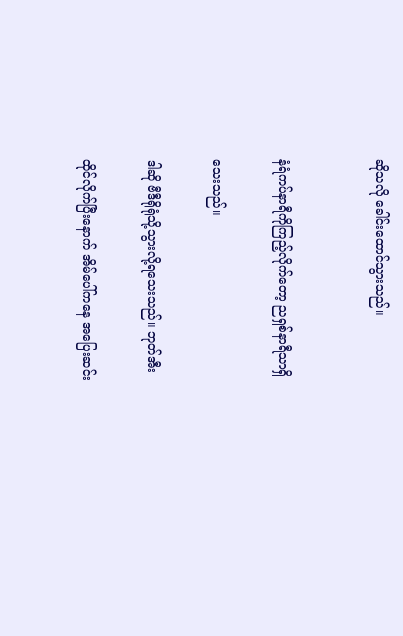ဆိုသလို ခေါင်းထောင်သွားသည်။


နံရံကပ်နာရီကိုကြည့်လိုက်တော့ ညရှစ်နာရီသာရှိ

သေးသည်။

ဒါဆို ဗီဒီရိုရုံသို့သွားလို့ရသေးသည်။ ဘုတ်အီး

ထိုင်လိုက်ပြီးနောက် အိမ်ပေါ်ကနေ အပြေးဆင်း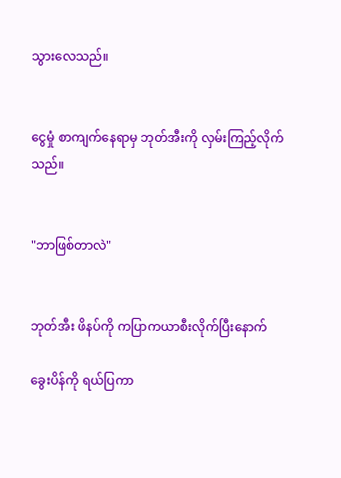သွားလေသည်။


ငွေမှုံ စာကျက်နေရာမှ ဘုတ်အီးကို လှမ်းကြည့်လိုက်သည်။


"ဘာဖြစ်တာလဲ"


ဘုတ်အီး ဖိနပ်ကို ကပြာကယာစီးလိုက်ပြီးနောက်

ခွေးပိန်ကို ရယ်ပြကာ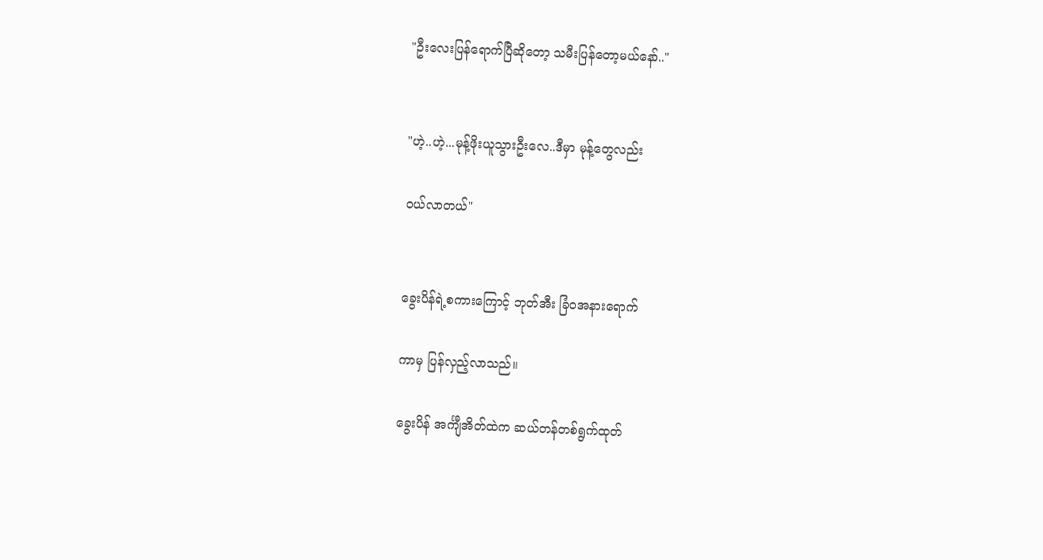"ဦးလေးပြန်ရောက်ပြီဆိုတော့ သမီးပြန်တော့မယ်နော်.."


"ဟဲ့..ဟဲ့...မုန့်ဖိုးယူသွားဦးလေ..ဒီမှာ မုန့်တွေလည်း

ဝယ်လာတယ်"


ခွေးပိန်ရဲ့စကားကြောင့် ဘုတ်အီး ခြံဝအနားရောက်

ကာမှ ပြန်လှည့်လာသည်။

ခွေးပိန် အင်္ကျီအိတ်ထဲက ဆယ်တန်တစ်ရွက်ထုတ်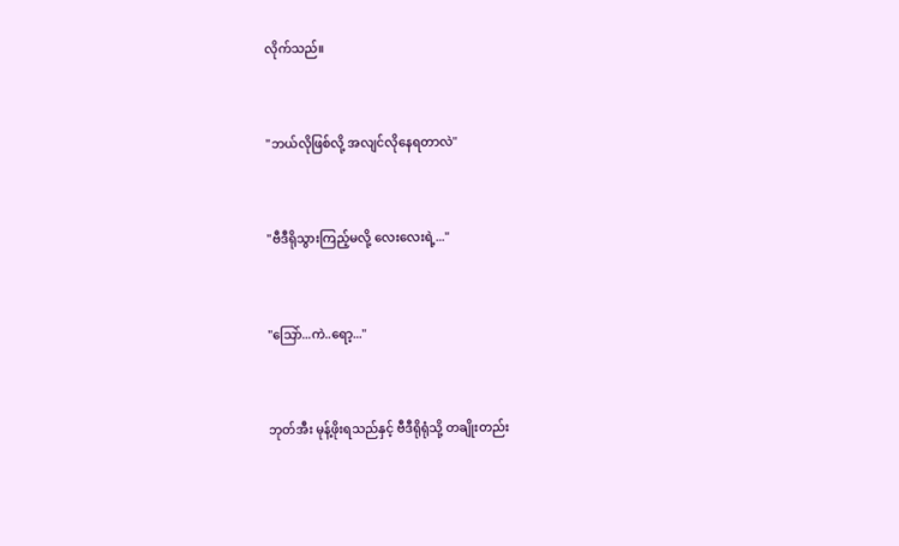လိုက်သည်။


"ဘယ်လိုဖြစ်လို့ အလျင်လိုနေရတာလဲ"


"ဗီဒီရိုသွားကြည့်မလို့ လေးလေးရဲ့..."


"သြော်...ကဲ..ရော့..."


ဘုတ်အီး မုန့်ဖိုးရသည်နှင့် ဗီဒီရိုရုံသို့ တချိုးတည်း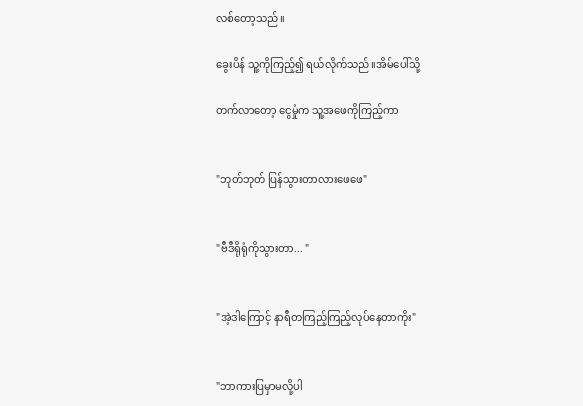လစ်တော့သည်။

ခွေးပိန် သူ့ကိုကြည့်၍ ရယ်လိုက်သည်။အိမ်ပေါ်သို့

တက်လာတော့ ငွေမှုံက သူ့အဖေကိုကြည့်ကာ


"ဘုတ်ဘုတ် ပြန်သွားတာလားဖေဖေ"


"ဗီဒီရိုရုံကိုသွားတာ... "


"အဲ့ဒါကြောင့် နာရီတကြည့်ကြည့်လုပ်နေတာကိုး"


"ဘာကားပြမှာမလို့ပါ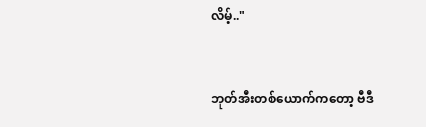လိမ့်.."


ဘုတ်အီးတစ်ယောက်ကတော့ ဗီဒီ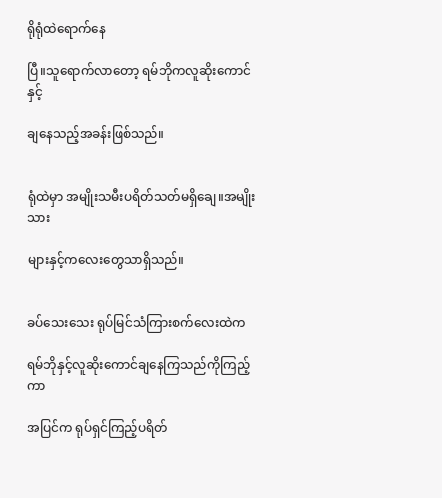ရိုရုံထဲရောက်နေ

ပြီ။သူရောက်လာတော့ ရမ်ဘိုကလူဆိုးကောင်နှင့်

ချနေသည့်အခန်းဖြစ်သည်။


ရုံထဲမှာ အမျိုးသမီးပရိတ်သတ်မရှိချေ။အမျိုးသား

များနှင့်ကလေးတွေသာရှိသည်။


ခပ်သေးသေး ရုပ်မြင်သံကြားစက်လေးထဲက

ရမ်ဘိုနှင့်လူဆိုးကောင်ချနေကြသည်ကိုကြည့်ကာ

အပြင်က ရုပ်ရှင်ကြည့်ပရိတ်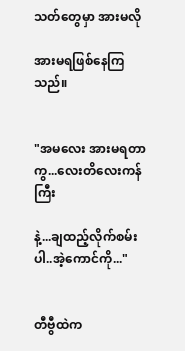သတ်တွေမှာ အားမလို

အားမရဖြစ်နေကြသည်။


"အမလေး အားမရတာကွ...လေးတိလေးကန်ကြီး

နဲ့...ချထည့်လိုက်စမ်းပါ..အဲ့ကောင်ကို..."


တီဗွီထဲက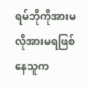ရမ်ဘိုကိုအားမလိုအားမရဖြစ်နေသူက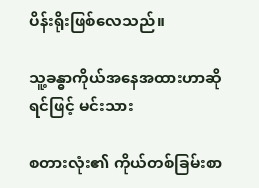ပိန်းရိုးဖြစ်လေသည်။

သူ့ခန္ဓာကိုယ်အနေအထားဟာဆိုရင်ဖြင့် မင်းသား

စတားလုံး၏ ကိုယ်တစ်ခြမ်းစာ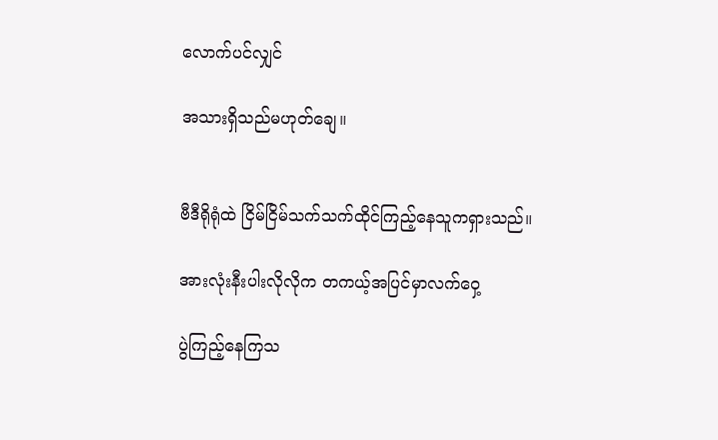လောက်ပင်လျှင်

အသားရှိသည်မဟုတ်ချေ။


ဗီဒီရိုရုံထဲ ငြိမ်ငြိမ်သက်သက်ထိုင်ကြည့်နေသူကရှားသည်။

အားလုံးနီးပါးလိုလိုက တကယ့်အပြင်မှာလက်ဝှေ့

ပွဲကြည့်နေကြသ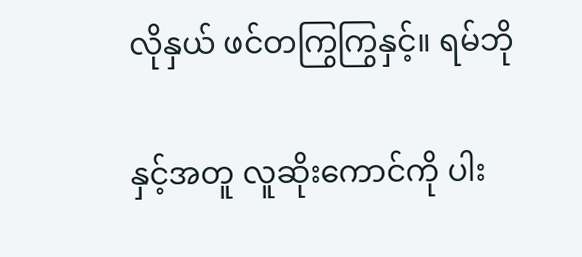လိုနှယ် ဖင်တကြွကြွနှင့်။ ရမ်ဘို

နှင့်အတူ လူဆိုးကောင်ကို ပါး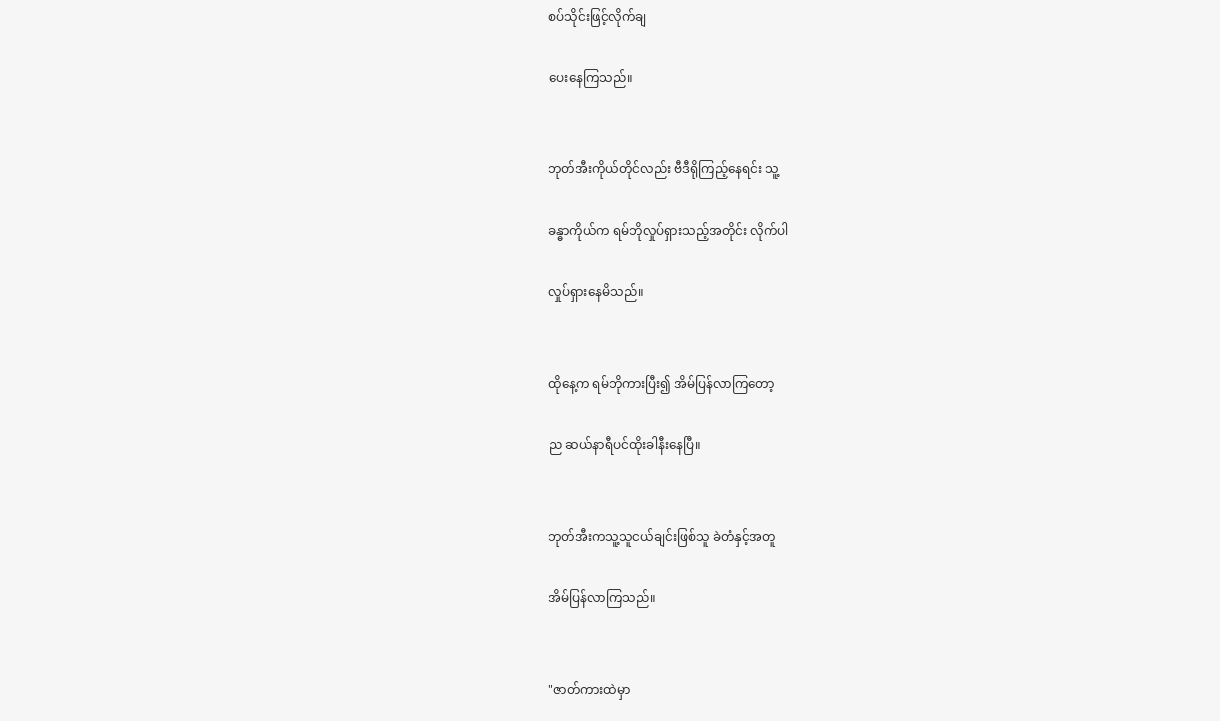စပ်သိုင်းဖြင့်လိုက်ချ

ပေးနေကြသည်။


ဘုတ်အီးကိုယ်တိုင်လည်း ဗီဒီရိုကြည့်နေရင်း သူ့

ခန္ဓာကိုယ်က ရမ်ဘိုလှုပ်ရှားသည့်အတိုင်း လိုက်ပါ

လှုပ်ရှားနေမိသည်။


ထိုနေ့က ရမ်ဘိုကားပြီး၍ အိမ်ပြန်လာကြတော့

ည ဆယ်နာရီပင်ထိုးခါနီးနေပြီ။


ဘုတ်အီးကသူ့သူငယ်ချင်းဖြစ်သူ ခဲတံနှင့်အတူ

အိမ်ပြန်လာကြသည်။


"ဇာတ်ကားထဲမှာ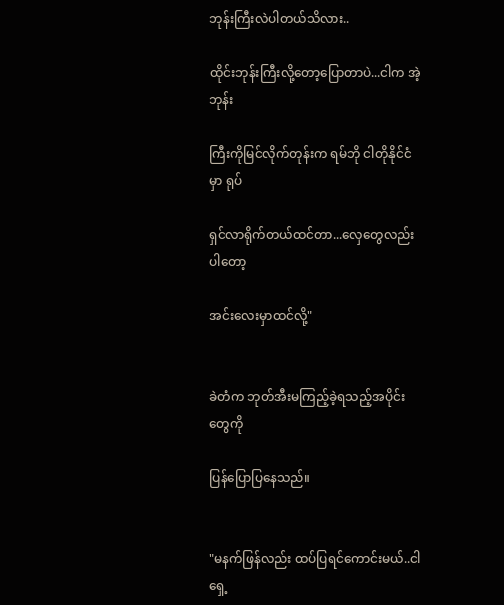ဘုန်းကြီးလဲပါတယ်သိလား..

ထိုင်းဘုန်းကြီးလို့တော့ပြောတာပဲ...ငါက အဲ့ဘုန်း

ကြီးကိုမြင်လိုက်တုန်းက ရမ်ဘို ငါတိုနိုင်ငံမှာ ရုပ်

ရှင်လာရိုက်တယ်ထင်တာ...လှေတွေလည်းပါတော့

အင်းလေးမှာထင်လို့"


ခဲတံက ဘုတ်အီးမကြည့်ခဲ့ရသည့်အပိုင်းတွေကို

ပြန်ပြောပြနေသည်။


"မနက်ဖြန်လည်း ထပ်ပြရင်ကောင်းမယ်..ငါ ရှေ့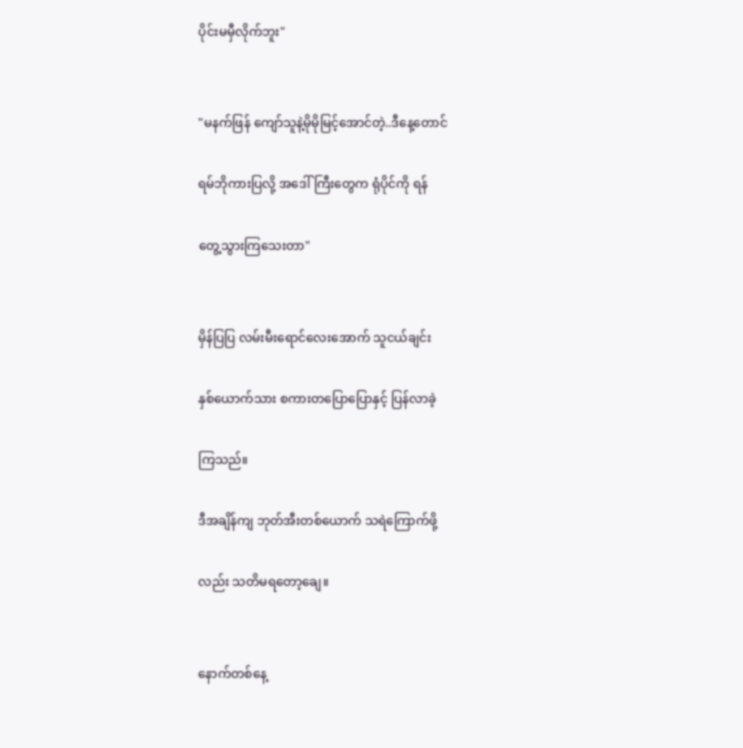ပိုင်းမမှီလိုက်ဘူး"


"မနက်ဖြန် ကျော်သူနဲ့မိုမိုမြင့်အောင်တဲ့..ဒီနေ့တောင်

ရမ်ဘိုကားပြလို့ အဒေါ်ကြီးတွေက ရုံပိုင်ကို ရန်

တွေ့သွားကြသေးတာ"


မှိန်ပြပြ လမ်းမီးရောင်လေးအောက် သူငယ်ချင်း

နှစ်ယောက်သား စကားတပြောပြောနှင့် ပြန်လာခဲ့

ကြသည်။

ဒီအချိန်ကျ ဘုတ်အီးတစ်ယောက် သရဲကြောက်ဖို့

လည်း သတိမရတော့ချေ။


နောက်တစ်နေ့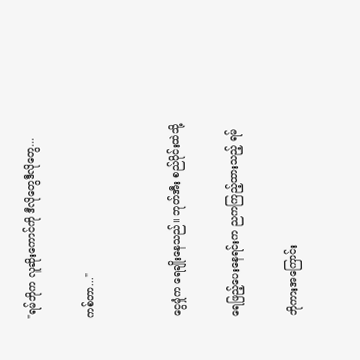"ရမ်ဘိုက လူဆိုးကောင်ကို ဒီလိုတွေဒီလိုတွေ...

ကစ်တာ..."


ငွေမှုံက ရေချိုးနေသည်။ ဘုတ်အီး စည်ပိုင်းထဲသို့

ရေဖြည့်ပေးနေရင်းက ညကကြည့်ထားသည့် ရမ်

ဘိုကားအကြောင်း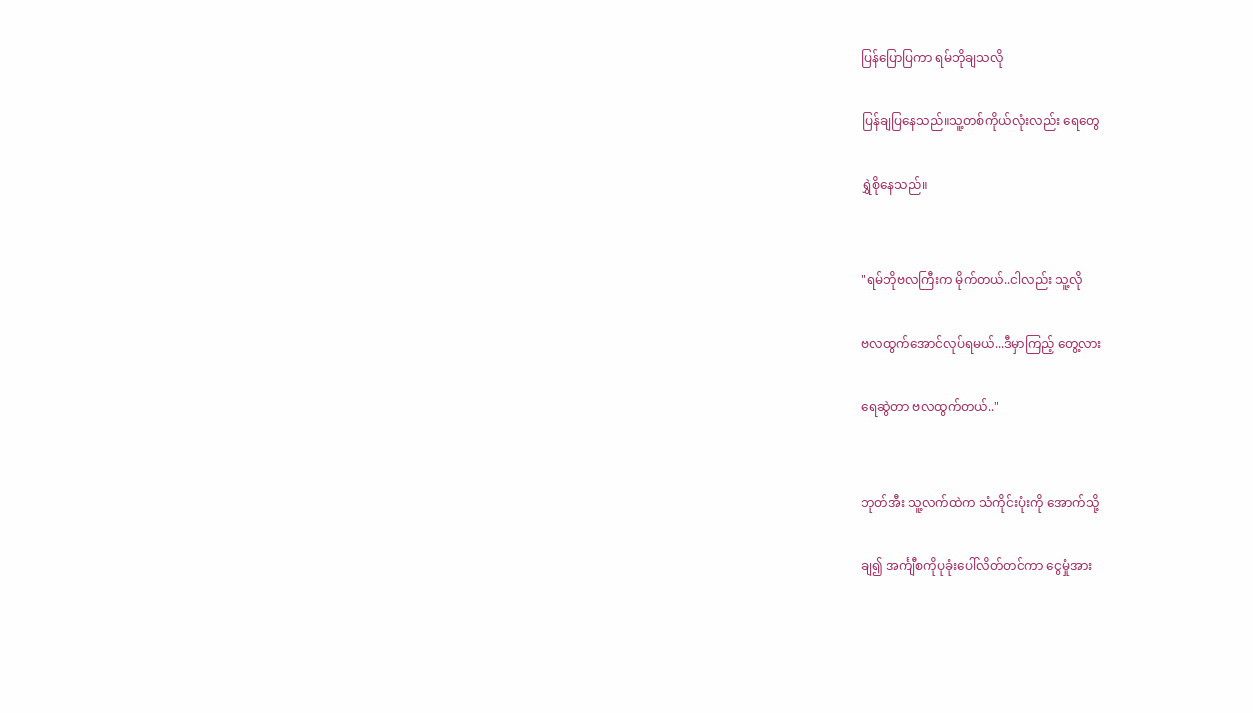ပြန်ပြောပြကာ ရမ်ဘိုချသလို

ပြန်ချပြနေသည်။သူ့တစ်ကိုယ်လုံးလည်း ရေတွေ

ရွှဲစိုနေသည်။


"ရမ်ဘိုဗလကြီးက မိုက်တယ်..ငါလည်း သူ့လို

ဗလထွက်အောင်လုပ်ရမယ်...ဒီမှာကြည့် တွေ့လား

ရေဆွဲတာ ဗလထွက်တယ်.."


ဘုတ်အီး သူ့လက်ထဲက သံကိုင်းပုံးကို အောက်သို့

ချ၍ အင်္ကျီစကိုပုခုံးပေါ်လိတ်တင်ကာ ငွေမှုံအား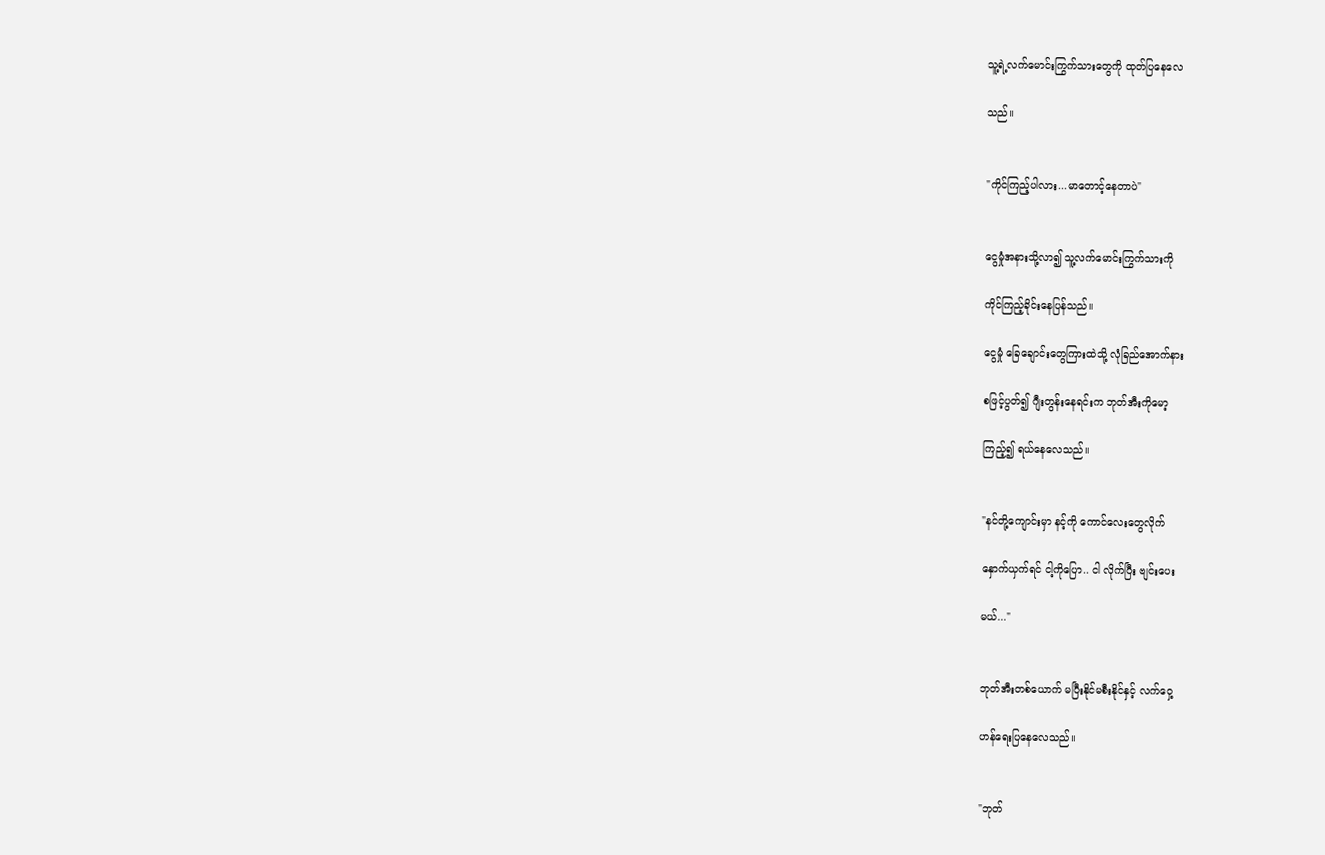သူ့ရဲ့လက်မောင်းကြွက်သားတွေကို ထုတ်ပြနေလေ

သည်။


"ကိုင်ကြည့်ပါလား...မာတောင့်နေတာပဲ"


ငွေမှုံအနားသို့လာ၍ သူ့လက်မောင်းကြွက်သားကို

ကိုင်ကြည့်ခိုင်းနေပြန်သည်။

ငွေမှုံ ခြေချောင်းတွေကြားထဲသို့ လုံခြည်အောက်နား

စဖြင့်ပွတ်၍ ဂျီးတွန်းနေရင်းက ဘုတ်အီးကိုမော့

ကြည့်၍ ရယ်နေလေသည်။


"နင်တို့ကျောင်းမှာ နင့်ကို ကောင်လေးတွေလိုက်

နှောက်ယှက်ရင် ငါ့ကိုပြော.. ငါ လိုက်ပြီး ဗျင်းပေး

မယ်..."


ဘုတ်အီးတစ်ယောက် မပြီးနိုင်မစီးနိုင်နှင့် လက်ဝှေ့

ဟန်ရေးပြနေလေသည်။


"ဘုတ်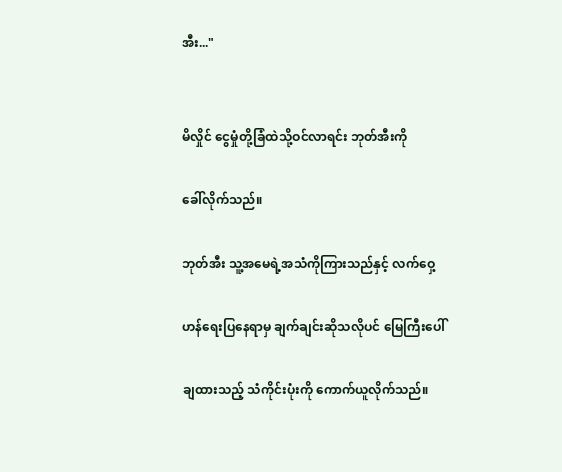အီး..."


မိလှိုင် ငွေမှုံတို့ခြံထဲသို့ဝင်လာရင်း ဘုတ်အီးကို

ခေါ်လိုက်သည်။

ဘုတ်အီး သူ့အမေရဲ့အသံကိုကြားသည်နှင့် လက်ဝှေ့

ဟန်ရေးပြနေရာမှ ချက်ချင်းဆိုသလိုပင် မြေကြီးပေါ်

ချထားသည့် သံကိုင်းပုံးကို ကောက်ယူလိုက်သည်။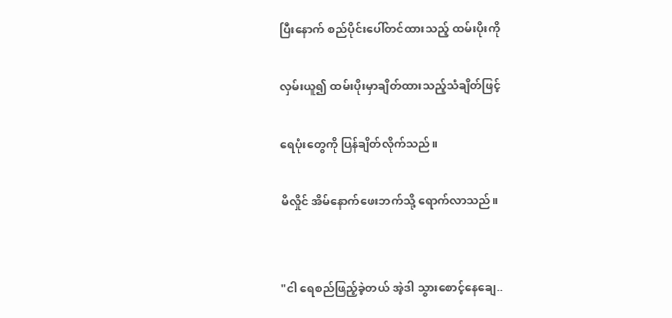ပြီးနောက် စည်ပိုင်းပေါ်တင်ထားသည့် ထမ်းပိုးကို

လှမ်းယူ၍ ထမ်းပိုးမှာချိတ်ထားသည့်သံချိတ်ဖြင့်

ရေပုံးတွေကို ပြန်ချိတ်လိုက်သည်။

မိလှိုင် အိမ်နောက်ဖေးဘက်သို့ ရောက်လာသည်။


"ငါ ရေစည်ဖြည့်ခဲ့တယ် အဲ့ဒါ သွားစောင့်နေချေ..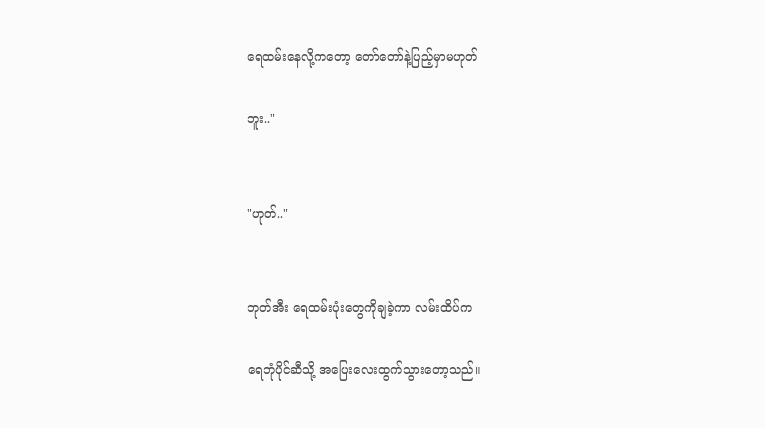ရေထမ်းနေလို့ကတော့ တော်တော်နဲ့ပြည့်မှာမဟုတ်

ဘူး.."


"ဟုတ်.."


ဘုတ်အီး ရေထမ်းပုံးတွေကိုချခဲ့ကာ လမ်းထိပ်က

ရေဘုံပိုင်ဆီသို့ အပြေးလေးထွက်သွားတော့သည်။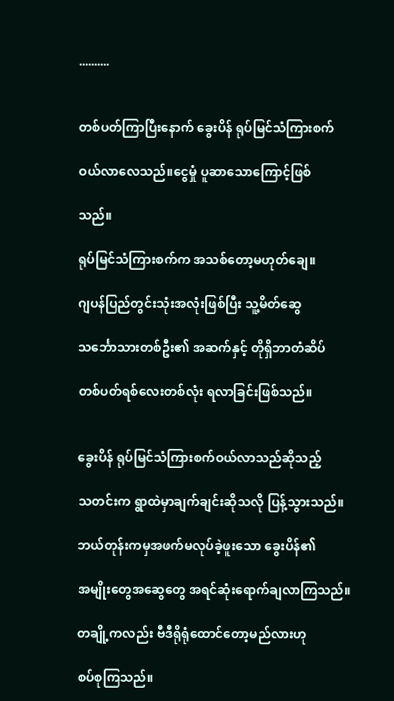..........


တစ်ပတ်ကြာပြီးနောက် ခွေးပိန် ရုပ်မြင်သံကြားစက်

ဝယ်လာလေသည်။ငွေမှုံ ပူဆာသောကြောင့်ဖြစ်

သည်။

ရုပ်မြင်သံကြားစက်က အသစ်တော့မဟုတ်ချေ။

ဂျပန်ပြည်တွင်းသုံးအလုံးဖြစ်ပြီး သူ့မိတ်ဆွေ

သင်္ဘောသားတစ်ဦး၏ အဆက်နှင့် တိုရှိဘာတံဆိပ်

တစ်ပတ်ရစ်လေးတစ်လုံး ရလာခြင်းဖြစ်သည်။


ခွေးပိန် ရုပ်မြင်သံကြားစက်ဝယ်လာသည်ဆိုသည့်

သတင်းက ရွာထဲမှာချက်ချင်းဆိုသလို ပြန့်သွားသည်။

ဘယ်တုန်းကမှအဖက်မလုပ်ခဲ့ဖူးသော ခွေးပိန်၏

အမျိုးတွေအဆွေတွေ အရင်ဆုံးရောက်ချလာကြသည်။

တချို့ကလည်း ဗီဒီရိုရုံထောင်တော့မည်လားဟု

စပ်စုကြသည်။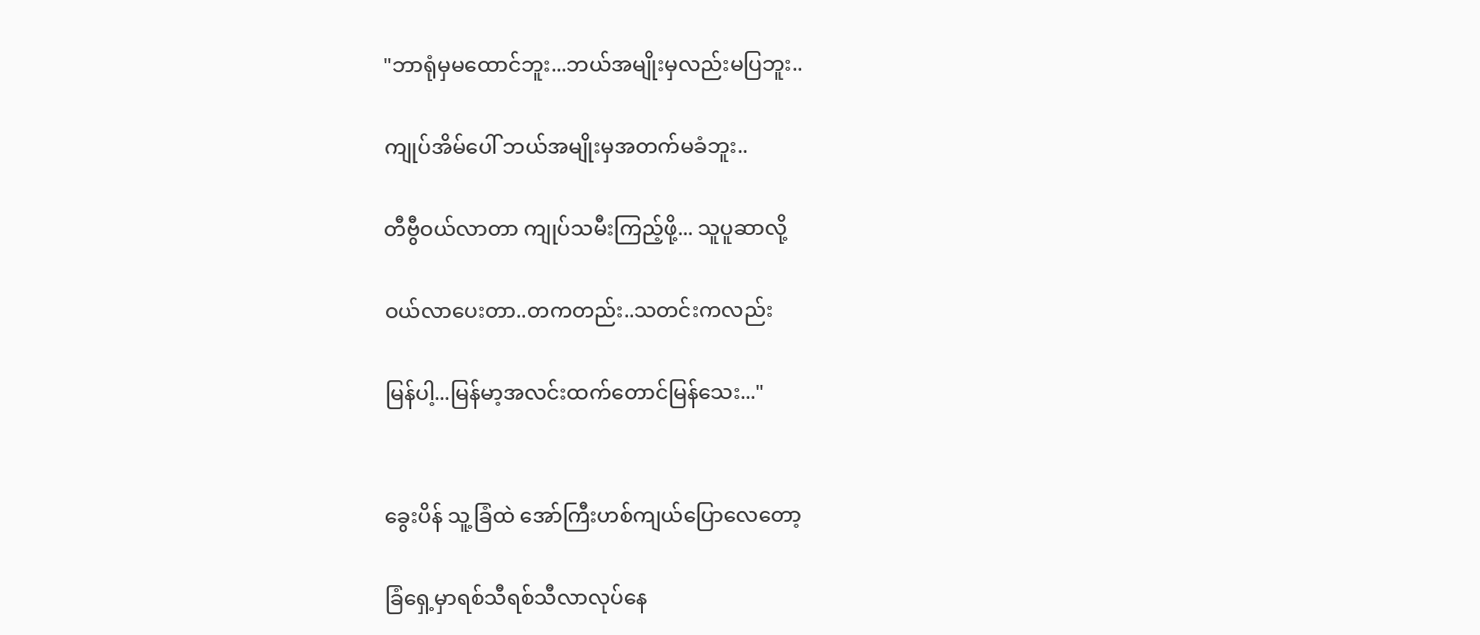"ဘာရုံမှမထောင်ဘူး...ဘယ်အမျိုးမှလည်းမပြဘူး..

ကျုပ်အိမ်ပေါ် ဘယ်အမျိုးမှအတက်မခံဘူး..

တီဗွီဝယ်လာတာ ကျုပ်သမီးကြည့်ဖို့... သူပူဆာလို့

ဝယ်လာပေးတာ..တကတည်း..သတင်းကလည်း

မြန်ပါ့...မြန်မာ့အလင်းထက်တောင်မြန်သေး..."


ခွေးပိန် သူ့ခြံထဲ အော်ကြီးဟစ်ကျယ်ပြောလေတော့

ခြံရှေ့မှာရစ်သီရစ်သီလာလုပ်နေ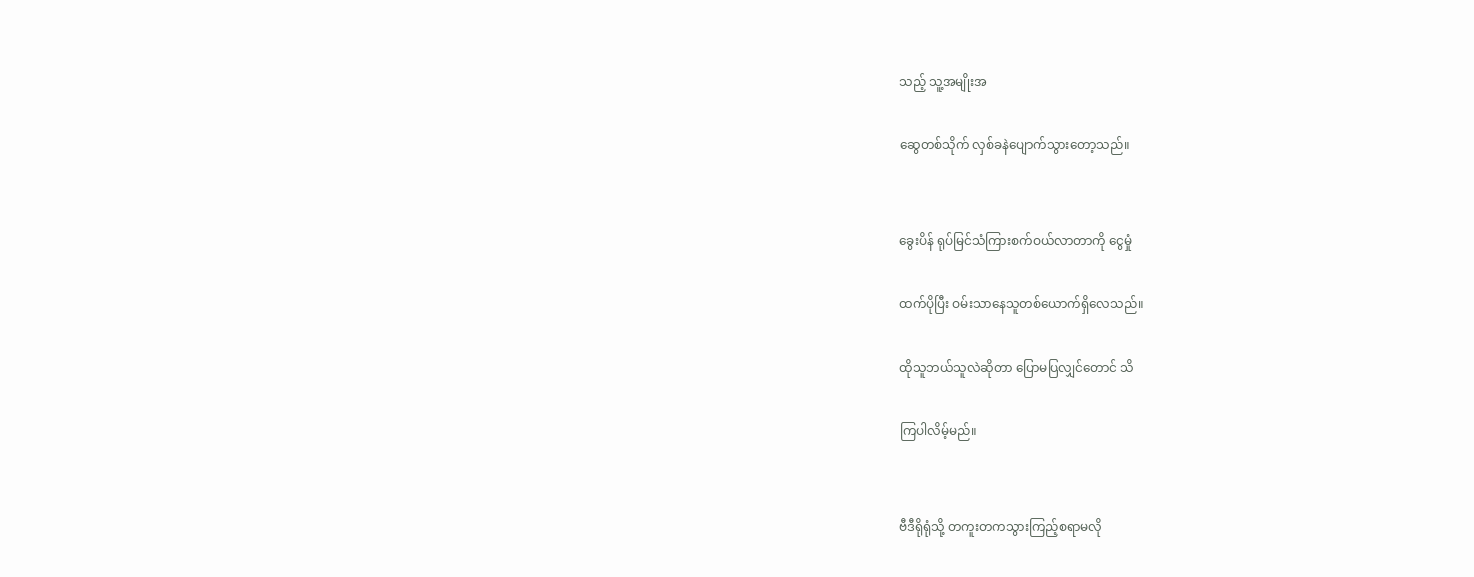သည့် သူ့အမျိုးအ

ဆွေတစ်သိုက် လှစ်ခနဲပျောက်သွားတော့သည်။


ခွေးပိန် ရုပ်မြင်သံကြားစက်ဝယ်လာတာကို ငွေမှုံ

ထက်ပိုပြီး ဝမ်းသာနေသူတစ်ယောက်ရှိလေသည်။

ထိုသူဘယ်သူလဲဆိုတာ ပြောမပြလျှင်တောင် သိ

ကြပါလိမ့်မည်။


ဗီဒီရိုရုံသို့ တကူးတကသွားကြည့်စရာမလို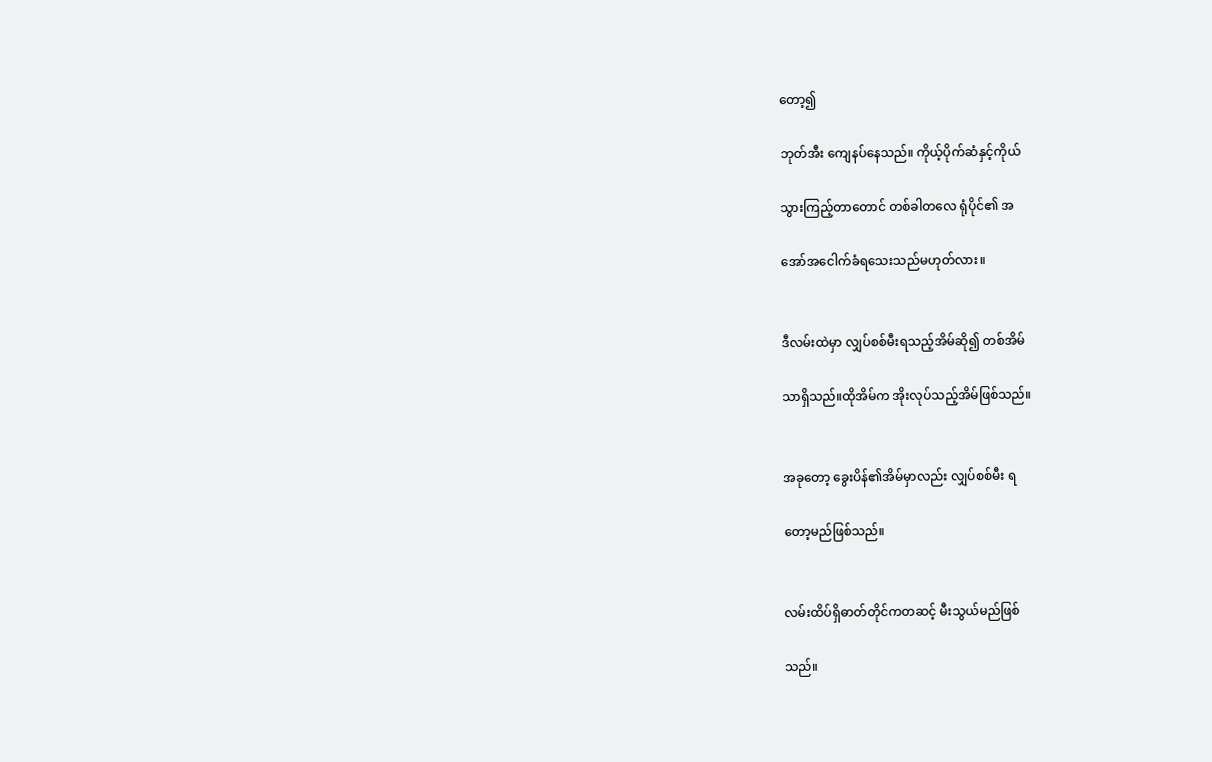တော့၍

ဘုတ်အီး ကျေနပ်နေသည်။ ကိုယ့်ပိုက်ဆံနှင့်ကိုယ်

သွားကြည့်တာတောင် တစ်ခါတလေ ရုံပိုင်၏ အ

အော်အငေါက်ခံရသေးသည်မဟုတ်လား။


ဒီလမ်းထဲမှာ လျှပ်စစ်မီးရသည့်အိမ်ဆို၍ တစ်အိမ်

သာရှိသည်။ထိုအိမ်က အိုးလုပ်သည့်အိမ်ဖြစ်သည်။


အခုတော့ ခွေးပိန်၏အိမ်မှာလည်း လျှပ်စစ်မီး ရ

တော့မည်ဖြစ်သည်။


လမ်းထိပ်ရှိဓာတ်တိုင်ကတဆင့် မီးသွယ်မည်ဖြစ်

သည်။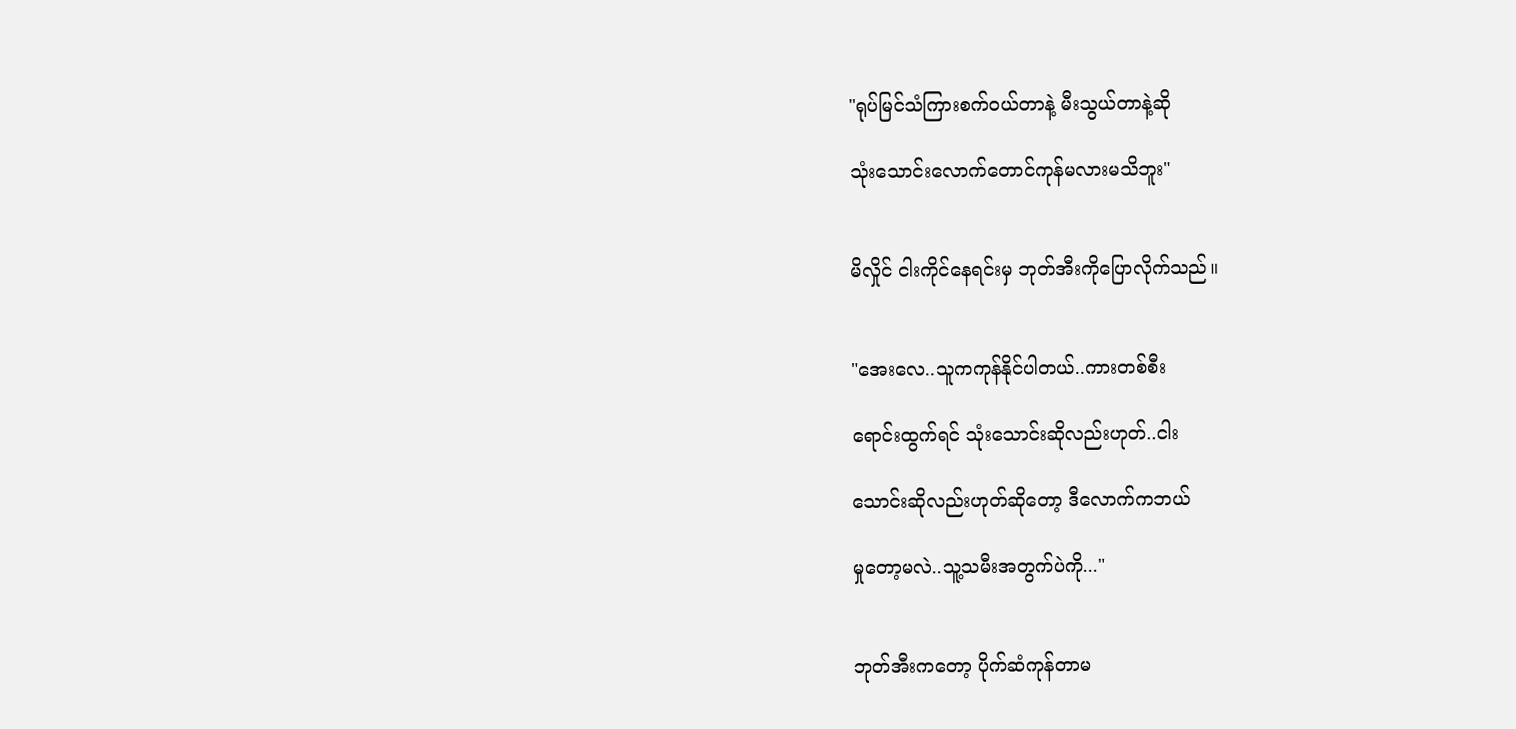"ရုပ်မြင်သံကြားစက်ဝယ်တာနဲ့ မီးသွယ်တာနဲ့ဆို

သုံးသောင်းလောက်တောင်ကုန်မလားမသိဘူး"


မိလှိုင် ငါးကိုင်နေရင်းမှ ဘုတ်အီးကိုပြောလိုက်သည်။


"အေးလေ..သူကကုန်နိုင်ပါတယ်..ကားတစ်စီး

ရောင်းထွက်ရင် သုံးသောင်းဆိုလည်းဟုတ်..ငါး

သောင်းဆိုလည်းဟုတ်ဆိုတော့ ဒီလောက်ကဘယ်

မှုတော့မလဲ..သူ့သမီးအတွက်ပဲကို..."


ဘုတ်အီးကတော့ ပိုက်ဆံကုန်တာမ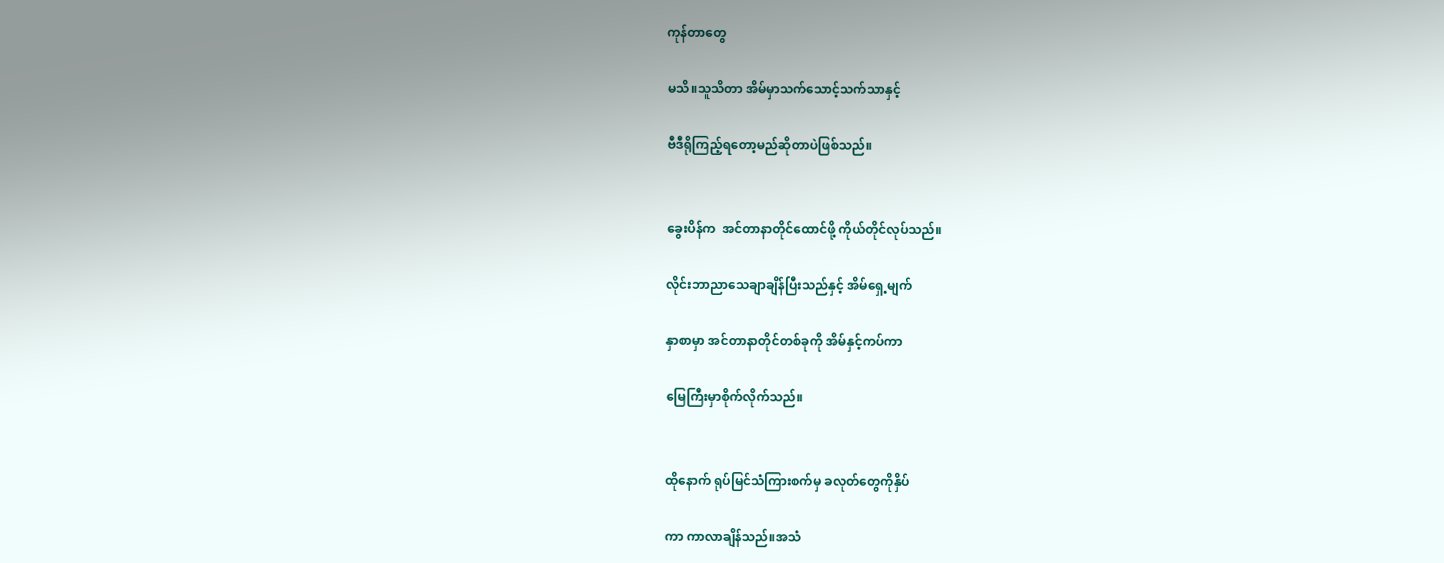ကုန်တာတွေ

မသိ။သူသိတာ အိမ်မှာသက်သောင့်သက်သာနှင့်

ဗီဒီရိုကြည့်ရတော့မည်ဆိုတာပဲဖြစ်သည်။


ခွေးပိန်က  အင်တာနာတိုင်ထောင်ဖို့ ကိုယ်တိုင်လုပ်သည်။

လိုင်းဘာညာသေချာချိန်ပြီးသည်နှင့် အိမ်ရှေ့မျက်

နှာစာမှာ အင်တာနာတိုင်တစ်ခုကို အိမ်နှင့်ကပ်ကာ

မြေကြီးမှာစိုက်လိုက်သည်။


ထိုနောက် ရုပ်မြင်သံကြားစက်မှ ခလုတ်တွေကိုနှိပ်

ကာ ကာလာချိန်သည်။အသံ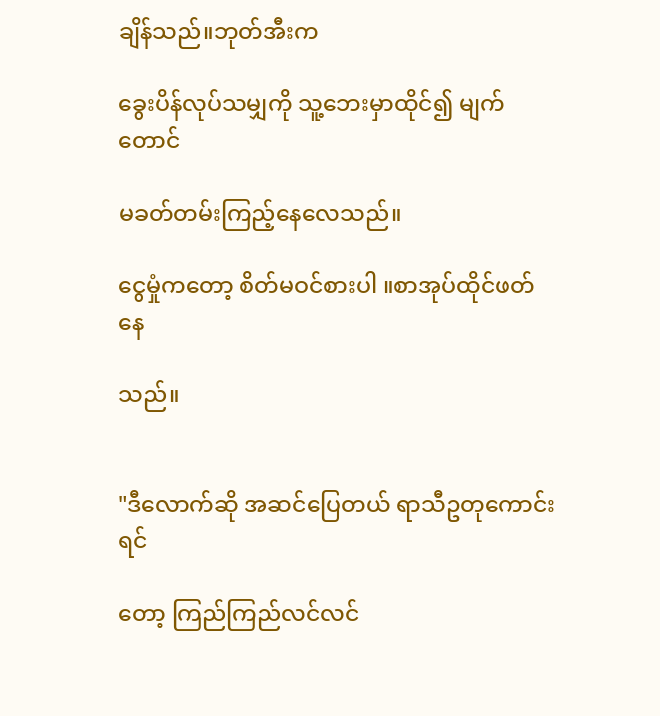ချိန်သည်။ဘုတ်အီးက

ခွေးပိန်လုပ်သမျှကို သူ့ဘေးမှာထိုင်၍ မျက်တောင်

မခတ်တမ်းကြည့်နေလေသည်။

ငွေမှုံကတော့ စိတ်မဝင်စားပါ ။စာအုပ်ထိုင်ဖတ်နေ

သည်။


"ဒီလောက်ဆို အဆင်ပြေတယ် ရာသီဥတုကောင်းရင်

တော့ ကြည်ကြည်လင်လင်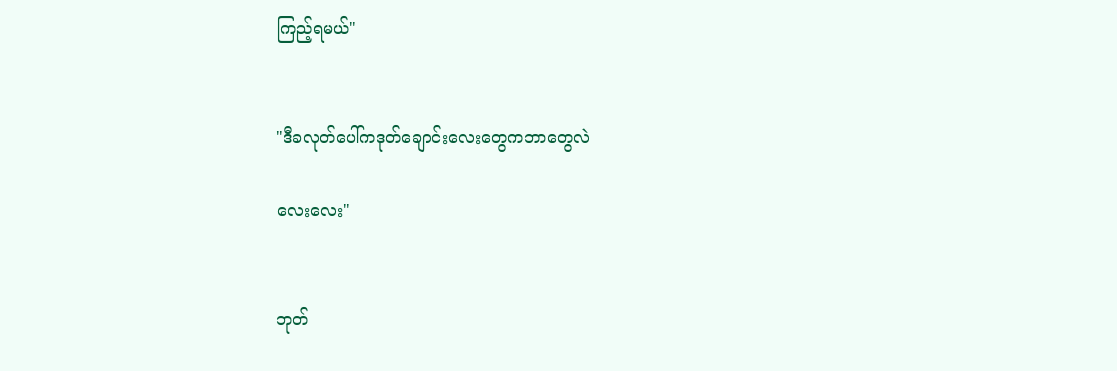ကြည့်ရမယ်"


"ဒီခလုတ်ပေါ်ကဒုတ်ချောင်းလေးတွေကဘာတွေလဲ

လေးလေး"


ဘုတ်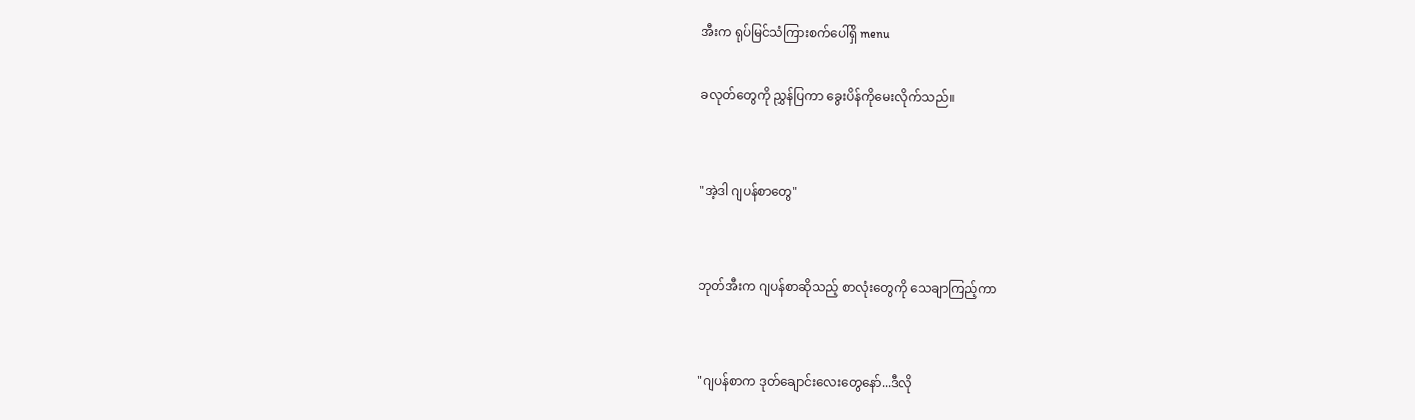အီးက ရုပ်မြင်သံကြားစက်ပေါ်ရှိ menu

ခလုတ်တွေကို ညွှန်ပြကာ ခွေးပိန်ကိုမေးလိုက်သည်။


"အဲ့ဒါ ဂျပန်စာတွေ"


ဘုတ်အီးက ဂျပန်စာဆိုသည့် စာလုံးတွေကို သေချာကြည့်ကာ


"ဂျပန်စာက ဒုတ်ချောင်းလေးတွေနော်...ဒီလို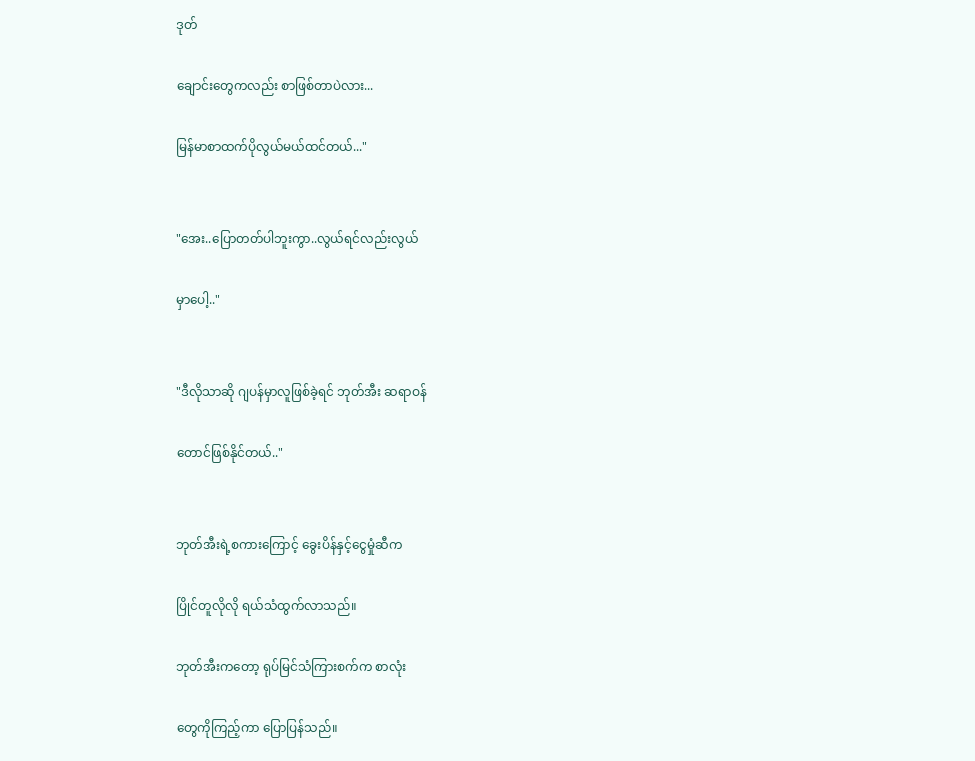ဒုတ်

ချောင်းတွေကလည်း စာဖြစ်တာပဲလား...

မြန်မာစာထက်ပိုလွယ်မယ်ထင်တယ်..."


"အေး..ပြောတတ်ပါဘူးကွာ..လွယ်ရင်လည်းလွယ်

မှာပေါ့.."


"ဒီလိုသာဆို ဂျပန်မှာလူဖြစ်ခဲ့ရင် ဘုတ်အီး ဆရာဝန်

တောင်ဖြစ်နိုင်တယ်.."


ဘုတ်အီးရဲ့စကားကြောင့် ခွေးပိန်နှင့်ငွေမှုံဆီက

ပြိုင်တူလိုလို ရယ်သံထွက်လာသည်။

ဘုတ်အီးကတော့ ရုပ်မြင်သံကြားစက်က စာလုံး

တွေကိုကြည့်ကာ ပြောပြန်သည်။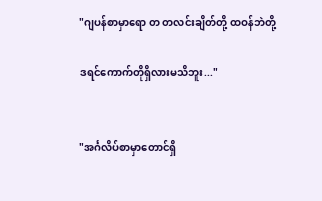"ဂျပန်စာမှာရော တ တလင်းချိတ်တို့ ထဝန်ဘဲတို့

ဒရင်ကောက်တိုရှိလားမသိဘူး..."


"အင်္ဂလိပ်စာမှာတောင်ရှိ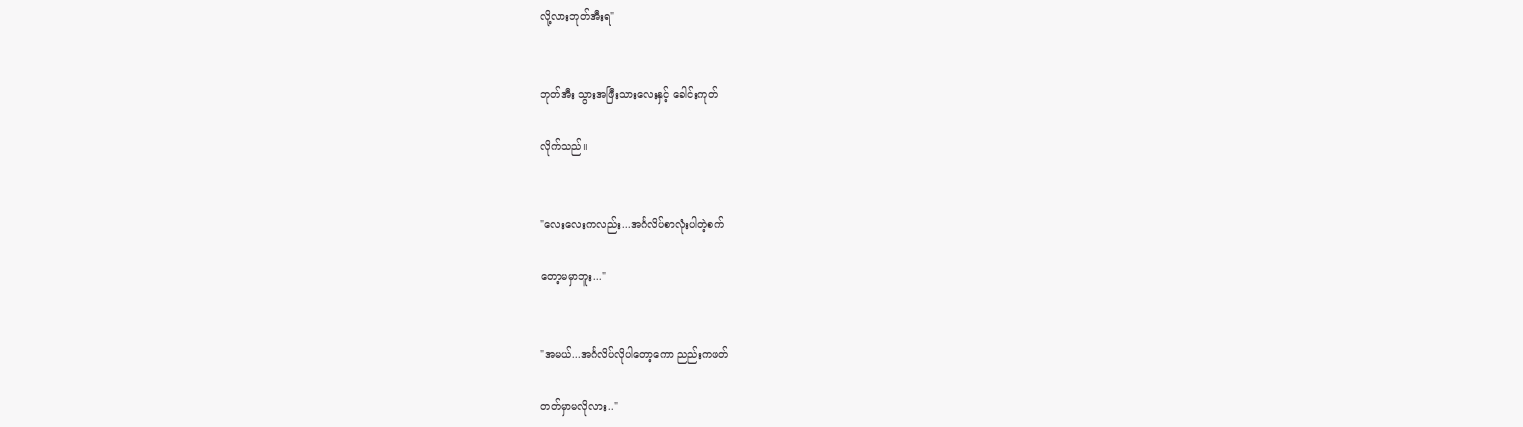လို့လားဘုတ်အီးရ"


ဘုတ်အီး သွားအဖြီးသားလေးနှင့် ခေါင်းကုတ်

လိုက်သည်။


"လေးလေးကလည်း...အင်္ဂလိပ်စာလုံးပါတဲ့စက်

တော့မမှာဘူး..."


"အမယ်...အင်္ဂလိပ်လိုပါတော့ကော ညည်းကဖတ်

တတ်မှာမလိုလား.."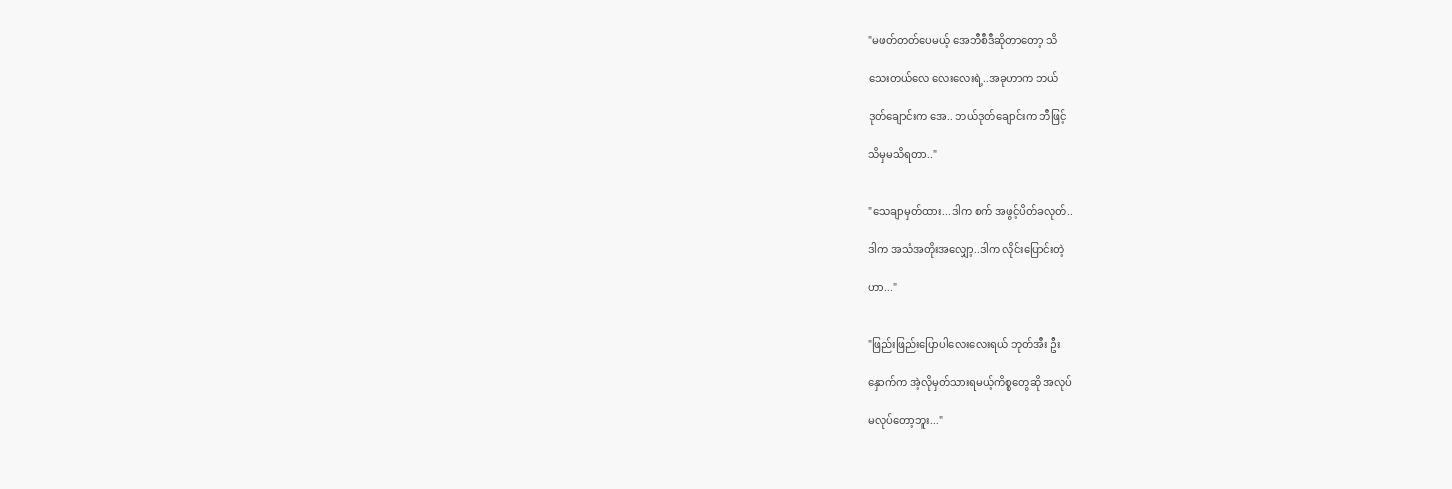"မဖတ်တတ်ပေမယ့် အေဘီစီဒီဆိုတာတော့ သိ

သေးတယ်လေ လေးလေးရဲ့..အခုဟာက ဘယ်

ဒုတ်ချောင်းက အေ.. ဘယ်ဒုတ်ချောင်းက ဘီဖြင့်

သိမှမသိရတာ.."


"သေချာမှတ်ထား...ဒါက စက် အဖွင့်ပိတ်ခလုတ်..

ဒါက အသံအတိုးအလျှော့..ဒါက လိုင်းပြောင်းတဲ့

ဟာ..."


"ဖြည်းဖြည်းပြောပါလေးလေးရယ် ဘုတ်အီး ဦး

နှောက်က အဲ့လိုမှတ်သားရမယ့်ကိစ္စတွေဆို အလုပ်

မလုပ်တော့ဘူး..."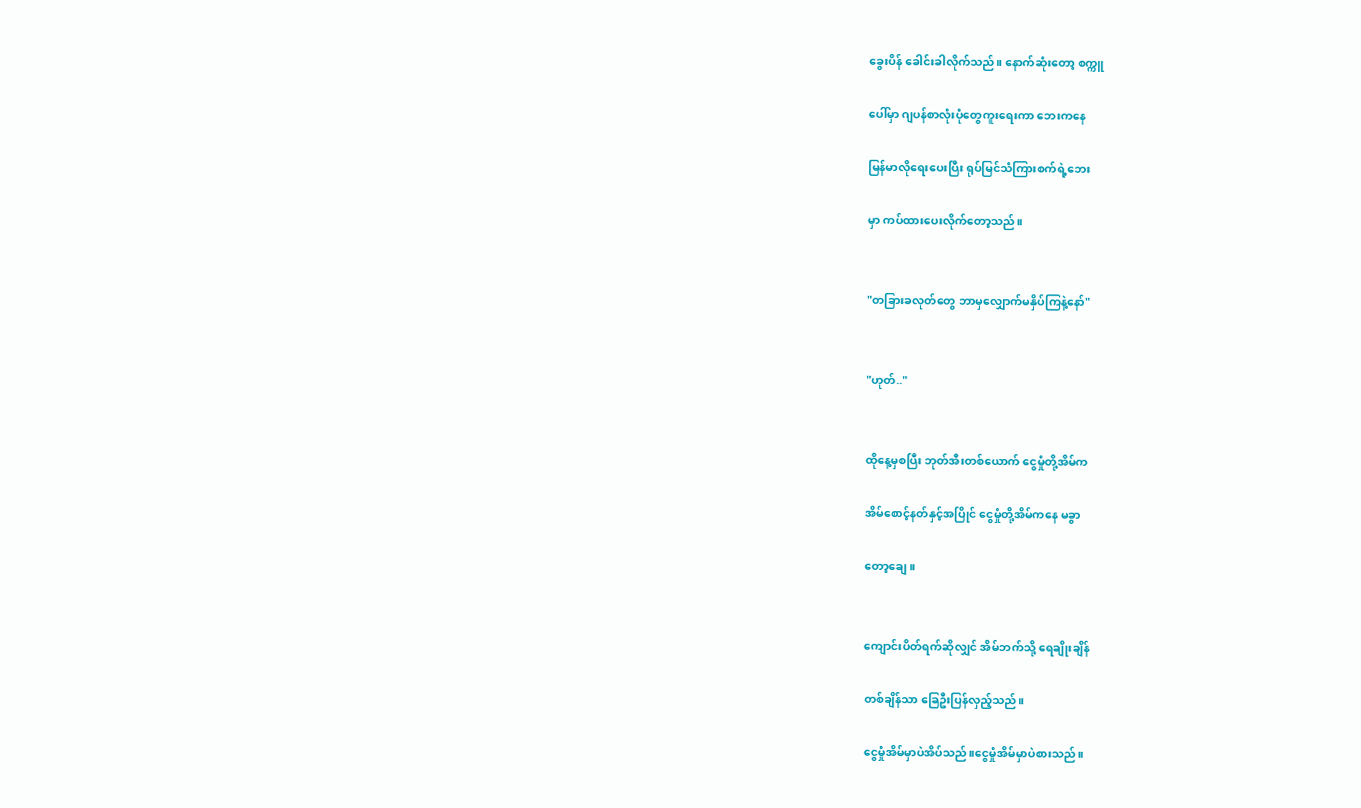ခွေးပိန် ခေါင်းခါလိုက်သည်။ နောက်ဆုံးတော့ စက္ကူ

ပေါ်မှာ ဂျပန်စာလုံးပုံတွေကူးရေးကာ ဘေးကနေ

မြန်မာလိုရေးပေးပြီး ရုပ်မြင်သံကြားစက်ရဲ့ဘေး

မှာ ကပ်ထားပေးလိုက်တော့သည်။


"တခြားခလုတ်တွေ ဘာမှလျှောက်မနှိပ်ကြနဲ့နော်"


"ဟုတ်.."


ထိုနေ့မှစပြီး ဘုတ်အီးတစ်ယောက် ငွေမှုံတို့အိမ်က

အိမ်စောင့်နတ်နှင့်အပြိုင် ငွေမှုံတို့အိမ်ကနေ မခွာ

တော့ချေ။


ကျောင်းပိတ်ရက်ဆိုလျှင် အိမ်ဘက်သို့ ရေချိုးချိန်

တစ်ချိန်သာ ခြေဦးပြန်လှည့်သည်။

ငွေမှုံအိမ်မှာပဲအိပ်သည်။ငွေမှုံအိမ်မှာပဲစားသည်။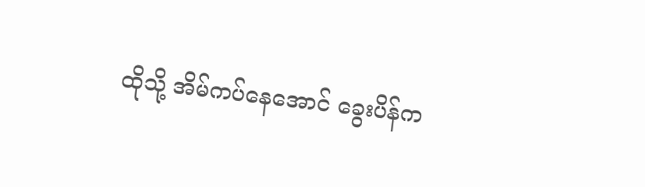ထိုသို့ အိမ်ကပ်နေအောင် ခွေးပိန်က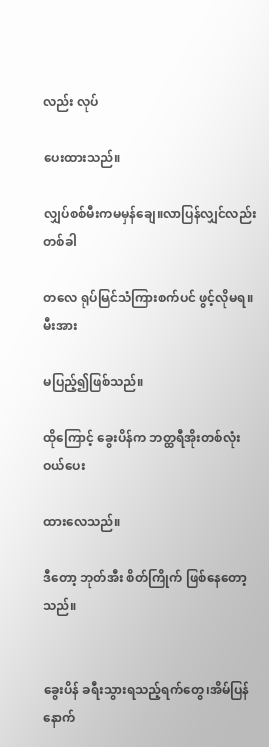လည်း လုပ်

ပေးထားသည်။

လျှပ်စစ်မီးကမမှန်ချေ။လာပြန်လျှင်လည်း တစ်ခါ

တလေ ရုပ်မြင်သံကြားစက်ပင် ဖွင့်လိုမရ။ မီးအား

မပြည့်၍ဖြစ်သည်။

ထိုကြောင့် ခွေးပိန်က ဘတ္ထရီအိုးတစ်လုံး ဝယ်ပေး

ထားလေသည်။

ဒီတော့ ဘုတ်အီး စိတ်ကြိုက် ဖြစ်နေတော့သည်။


ခွေးပိန် ခရီးသွားရသည့်ရက်တွေ၊အိမ်ပြန်နောက်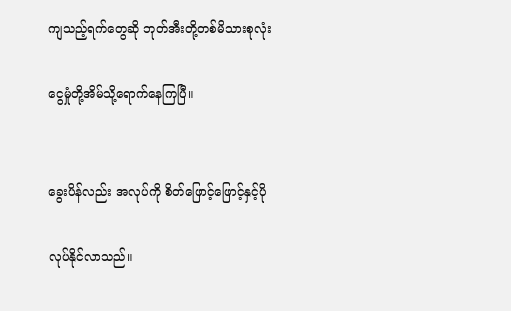ကျသည့်ရက်တွေဆို ဘုတ်အီးတို့တစ်မိသားစုလုံး

ငွေမှုံတို့အိမ်သို့ရောက်နေကြပြီ။


ခွေးပိန်လည်း အလုပ်ကို စိတ်ဖြောင့်ဖြောင့်နှင့်ပို

လုပ်နိုင်လာသည်။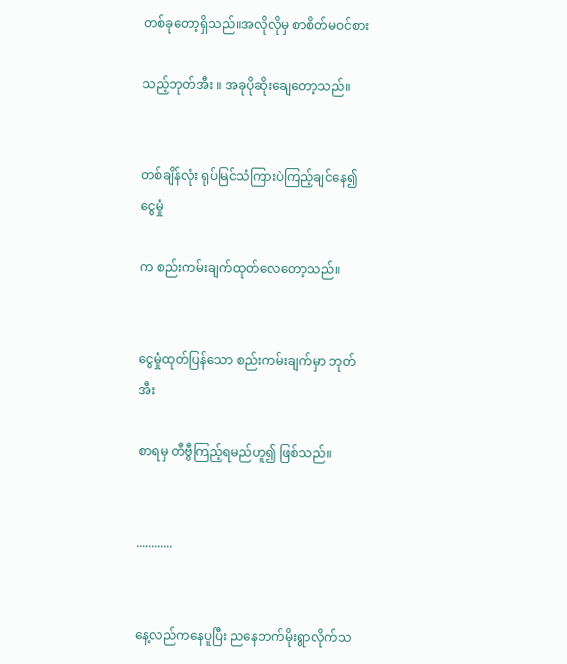တစ်ခုတော့ရှိသည်။အလိုလိုမှ စာစိတ်မဝင်စား

သည့်ဘုတ်အီး ။ အခုပိုဆိုးချေတော့သည်။


တစ်ချိန်လုံး ရုပ်မြင်သံကြားပဲကြည့်ချင်နေ၍ ငွေမှုံ

က စည်းကမ်းချက်ထုတ်လေတော့သည်။


ငွေမှုံထုတ်ပြန်သော စည်းကမ်းချက်မှာ ဘုတ်အီး

စာရမှ တီဗွီကြည့်ရမည်ဟူ၍ ဖြစ်သည်။


............


နေ့လည်ကနေပူပြီး ညနေဘက်မိုးရွာလိုက်သ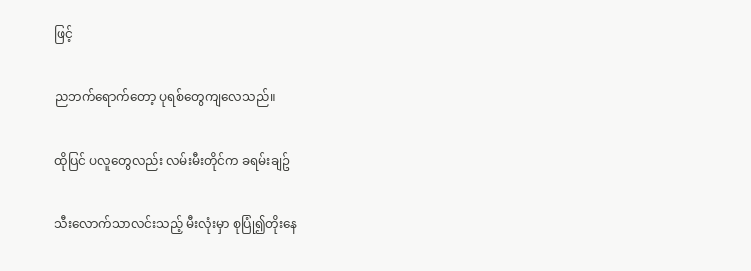ဖြင့်

ညဘက်ရောက်တော့ ပုရစ်တွေကျလေသည်။

ထိုပြင် ပလူတွေလည်း လမ်းမီးတိုင်က ခရမ်းချဥ်

သီးလောက်သာလင်းသည့် မီးလုံးမှာ စုပြုံ၍တိုးနေ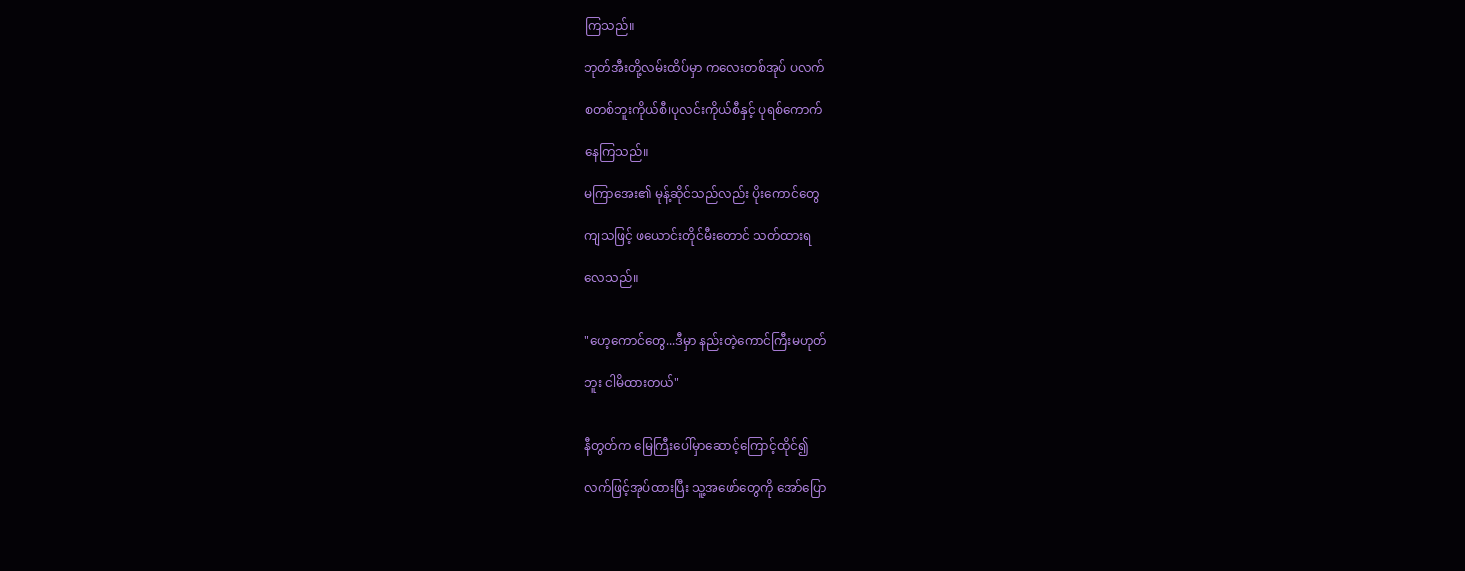ကြသည်။

ဘုတ်အီးတို့လမ်းထိပ်မှာ ကလေးတစ်အုပ် ပလက်

စတစ်ဘူးကိုယ်စီ၊ပုလင်းကိုယ်စီနှင့် ပုရစ်ကောက်

နေကြသည်။

မကြာအေး၏ မုန့်ဆိုင်သည်လည်း ပိုးကောင်တွေ

ကျသဖြင့် ဖယောင်းတိုင်မီးတောင် သတ်ထားရ

လေသည်။


"ဟေ့ကောင်တွေ...ဒီမှာ နည်းတဲ့ကောင်ကြီးမဟုတ်

ဘူး ငါမိထားတယ်"


နီတွတ်က မြေကြီးပေါ်မှာဆောင့်ကြောင့်ထိုင်၍

လက်ဖြင့်အုပ်ထားပြီး သူ့အဖော်တွေကို အော်ပြော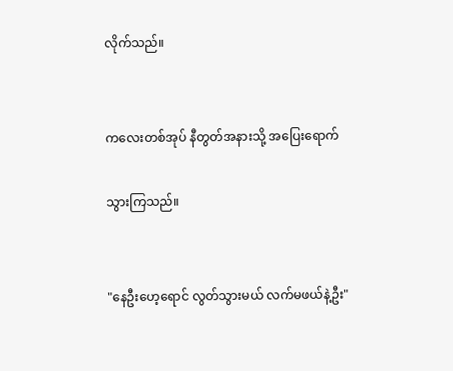လိုက်သည်။


ကလေးတစ်အုပ် နီတွတ်အနားသို့ အပြေးရောက်

သွားကြသည်။


"နေဦးဟေ့ရောင် လွတ်သွားမယ် လက်မဖယ်နဲ့ဦး"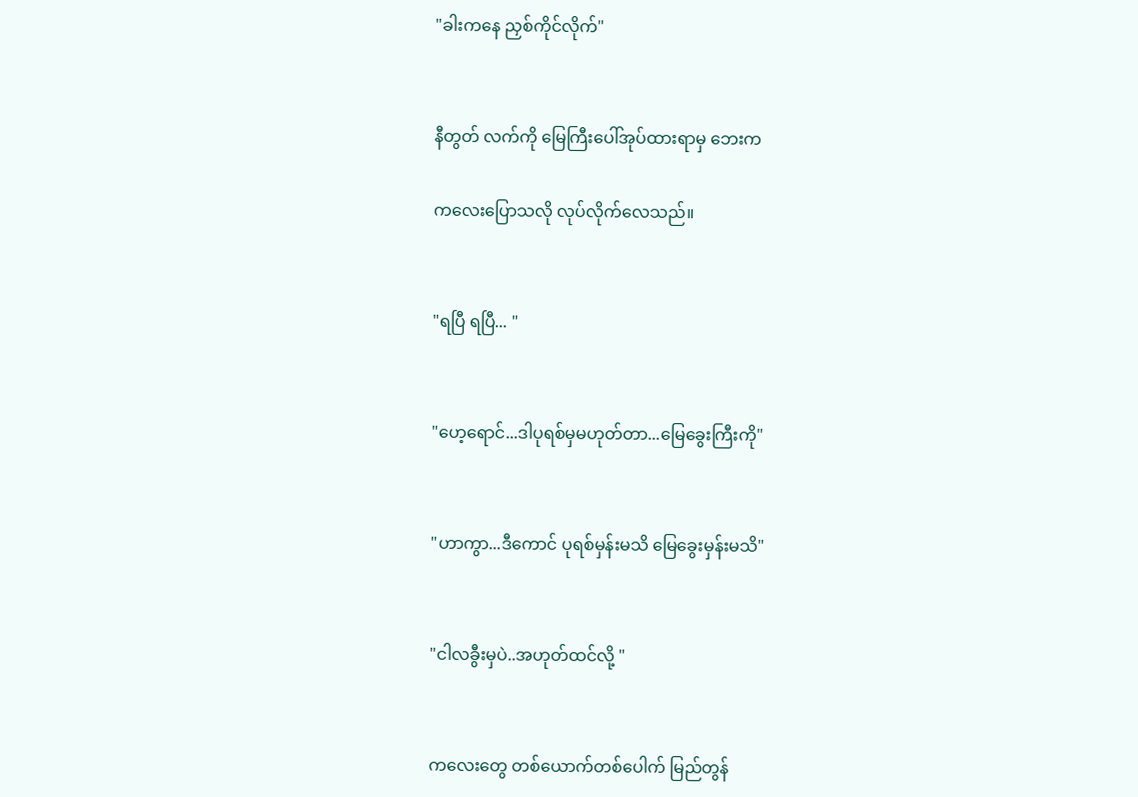"ခါးကနေ ညှစ်ကိုင်လိုက်"


နီတွတ် လက်ကို မြေကြီးပေါ်အုပ်ထားရာမှ ဘေးက

ကလေးပြောသလို လုပ်လိုက်လေသည်။


"ရပြီ ရပြီ... "


"ဟေ့ရောင်...ဒါပုရစ်မှမဟုတ်တာ...မြေခွေးကြီးကို"


"ဟာကွာ...ဒီကောင် ပုရစ်မှန်းမသိ မြေခွေးမှန်းမသိ"


"ငါလခွီးမှပဲ..အဟုတ်ထင်လို့ "


ကလေးတွေ တစ်ယောက်တစ်ပေါက် မြည်တွန်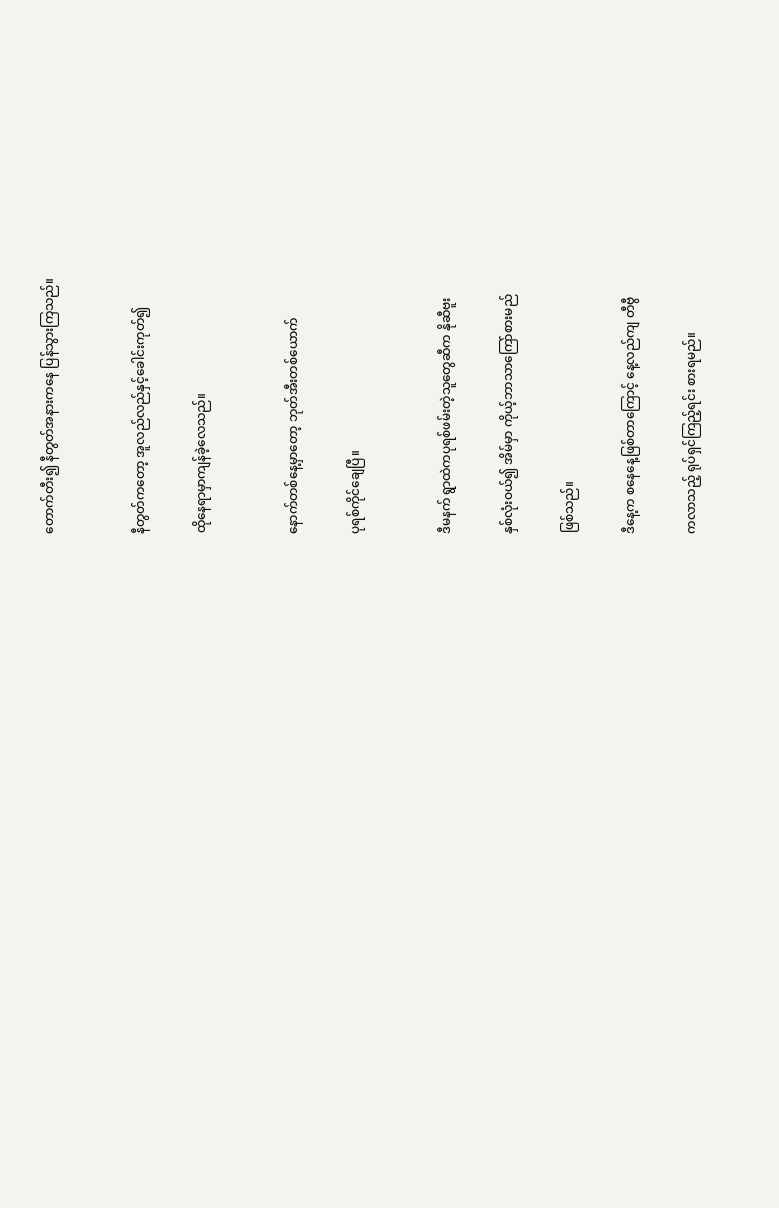တောက်တီး၍ နီတွတ်အနားကနေ ပြန်သွားကြသည်။


နီတွတ်ကတော့ အူလည်လည်နှင့်ခေါင်းကုတ်၍

ထိုနေရာမှာကျန်ခဲ့လေသည်။


နောက်တစ်နေ့မှာတော့ ဘုတ်အီးတစ်ယောက်

ပုရစ်ကိုင်ချေပြီ။


ဒီမနက် ရွာထဲကပုရစ်ဖမ်းတဲ့သူတွေဆီက နိုဆီဗူး

နှစ်လုံးဝယ်၍ အိမ်မှာ ကိုယ့်ဘာသာကြော်စားမည်

ဖြစ်သည်။

ဒီနေ့က စနေနေ့ဖြစ်တာကြောင့် နေ့လည်ကျ တီဗွီ

ကလာသည့် ရုပ်ရှင်ကြည့်ရင်း စားရမည်။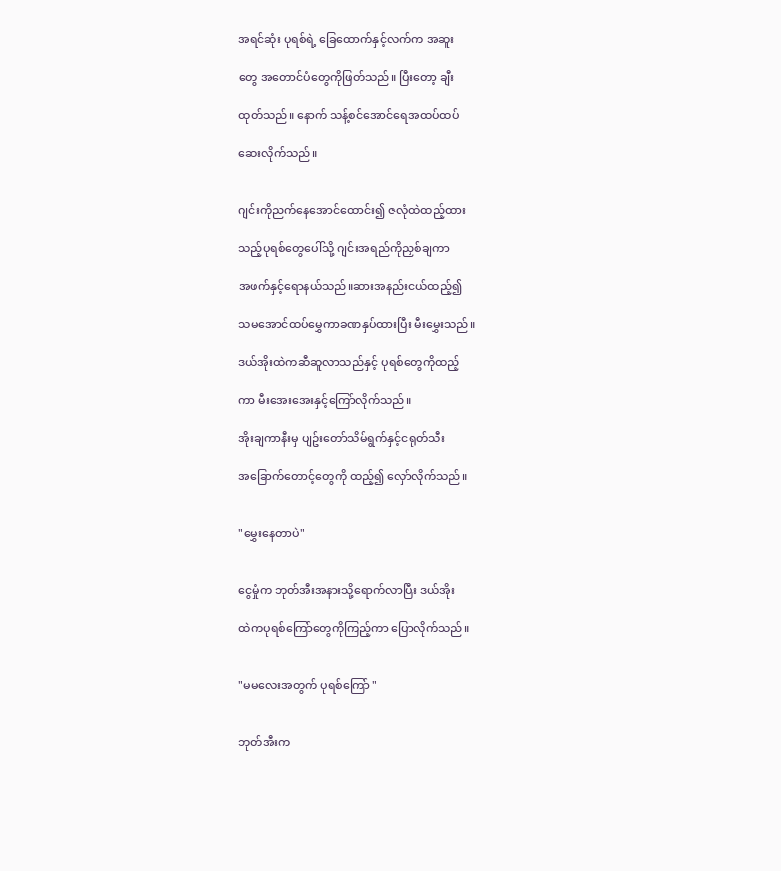အရင်ဆုံး ပုရစ်ရဲ့ ခြေထောက်နှင့်လက်က အဆူး

တွေ အတောင်ပံတွေကိုဖြတ်သည်။ ပြီးတော့ ချီး

ထုတ်သည်။ နောက် သန့်စင်အောင်ရေအထပ်ထပ်

ဆေးလိုက်သည်။


ဂျင်းကိုညက်နေအောင်ထောင်း၍ ဇလုံထဲထည့်ထား

သည့်ပုရစ်တွေပေါ်သို့ ဂျင်းအရည်ကိုညှစ်ချကာ

အဖက်နှင့်ရောနယ်သည်။ဆားအနည်းငယ်ထည့်၍

သမအောင်ထပ်မွှေကာခဏနှပ်ထားပြီး မီးမွှေးသည်။

ဒယ်အိုးထဲကဆီဆူလာသည်နှင့် ပုရစ်တွေကိုထည့်

ကာ မီးအေးအေးနှင့်ကြော်လိုက်သည်။

အိုးချကာနီးမှ ပျဥ်းတော်သိမ်ရွက်နှင့်ငရုတ်သီး

အခြောက်တောင့်တွေကို ထည့်၍ လှော်လိုက်သည်။


"မွှေးနေတာပဲ"


ငွေမှုံက ဘုတ်အီးအနားသို့ရောက်လာပြီး ဒယ်အိုး

ထဲကပုရစ်ကြော်တွေကိုကြည့်ကာ ပြောလိုက်သည်။


"မမလေးအတွက် ပုရစ်ကြော် "


ဘုတ်အီးက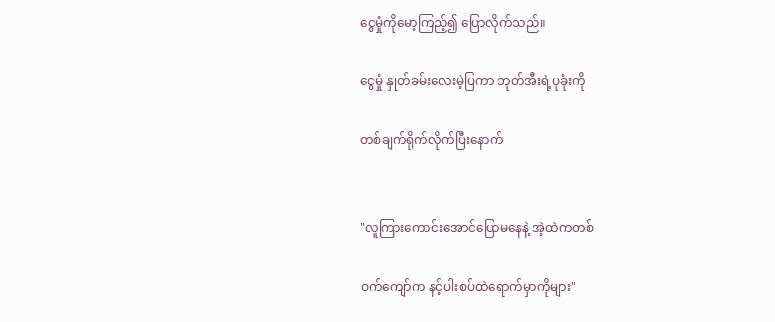ငွေမှုံကိုမော့ကြည့်၍ ပြောလိုက်သည်။

ငွေမှုံ နှုတ်ခမ်းလေးမဲ့ပြကာ ဘုတ်အီးရဲ့ပုခုံးကို

တစ်ချက်ရိုက်လိုက်ပြီးနောက်


"လူကြားကောင်းအောင်ပြောမနေနဲ့ အဲ့ထဲကတစ်

ဝက်ကျော်က နင့်ပါးစပ်ထဲရောက်မှာကိုများ"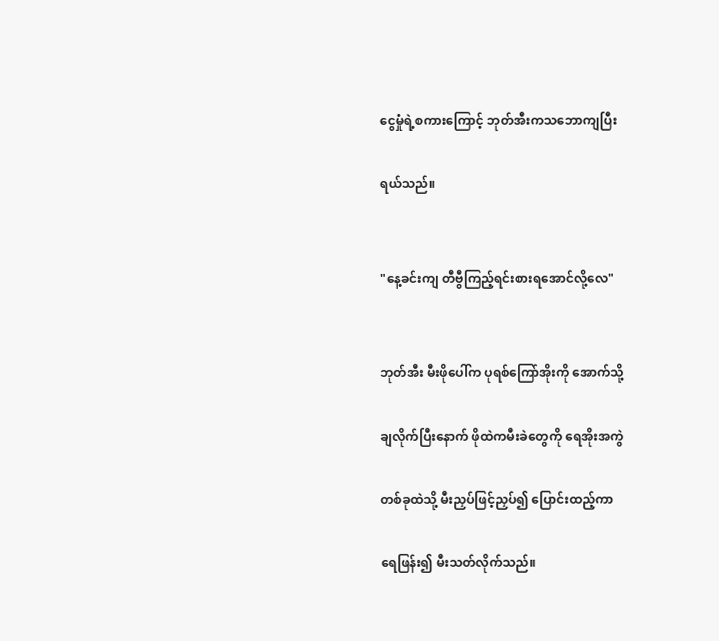ငွေမှုံရဲ့စကားကြောင့် ဘုတ်အီးကသဘောကျပြီး

ရယ်သည်။


"နေ့ခင်းကျ တီဗွီကြည့်ရင်းစားရအောင်လို့လေ"


ဘုတ်အီး မီးဖိုပေါ်က ပုရစ်ကြော်အိုးကို အောက်သို့

ချလိုက်ပြီးနောက် ဖိုထဲကမီးခဲတွေကို ရေအိုးအကွဲ

တစ်ခုထဲသို့ မီးညှပ်ဖြင့်ညှပ်၍ ပြောင်းထည့်ကာ

ရေဖြန်း၍ မီးသတ်လိုက်သည်။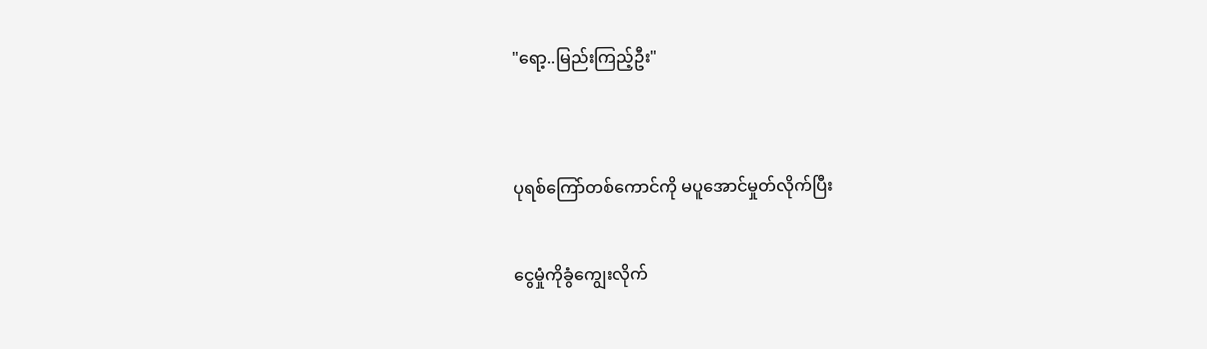"ရော့..မြည်းကြည့်ဦး"


ပုရစ်ကြော်တစ်ကောင်ကို မပူအောင်မှုတ်လိုက်ပြီး

ငွေမှုံကိုခွံကျွေးလိုက်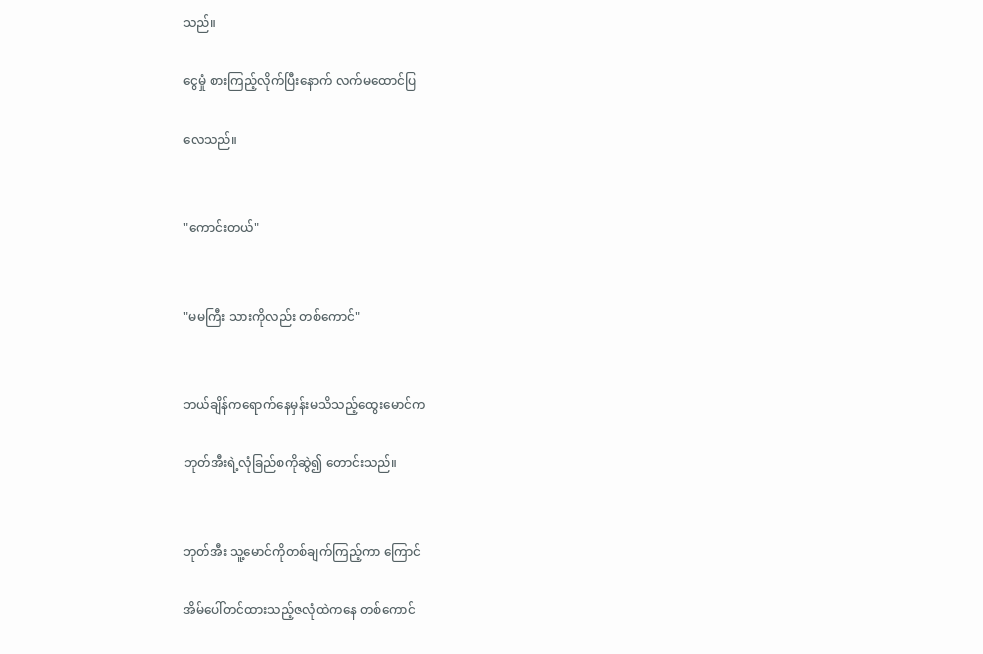သည်။

ငွေမှုံ စားကြည့်လိုက်ပြီးနောက် လက်မထောင်ပြ

လေသည်။


"ကောင်းတယ်"


"မမကြီး သားကိုလည်း တစ်ကောင်"


ဘယ်ချိန်ကရောက်နေမှန်းမသိသည့်ထွေးမောင်က

ဘုတ်အီးရဲ့လုံခြည်စကိုဆွဲ၍ တောင်းသည်။


ဘုတ်အီး သူ့မောင်ကိုတစ်ချက်ကြည့်ကာ ကြောင်

အိမ်ပေါ်တင်ထားသည့်ဇလုံထဲကနေ တစ်ကောင်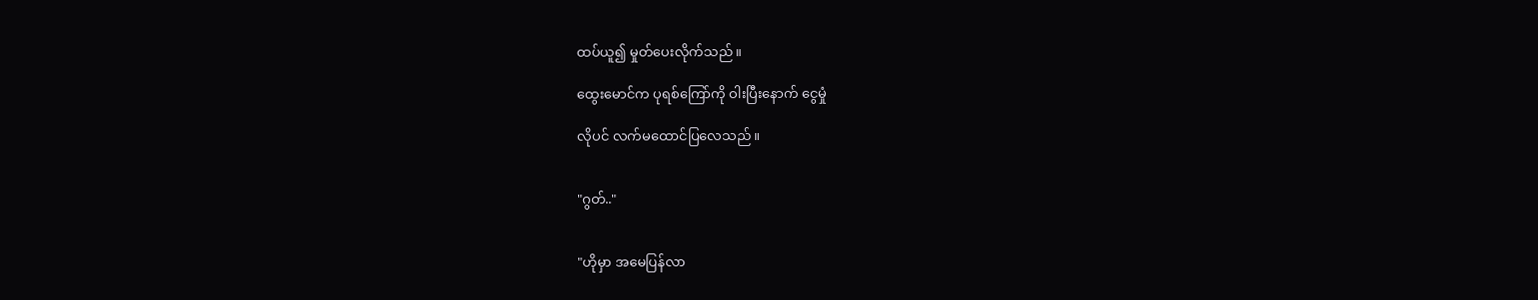ထပ်ယူ၍ မှုတ်ပေးလိုက်သည်။

ထွေးမောင်က ပုရစ်ကြော်ကို ဝါးပြီးနောက် ငွေမှုံ

လိုပင် လက်မထောင်ပြလေသည်။


"ဂွတ်.."


"ဟိုမှာ အမေပြန်လာ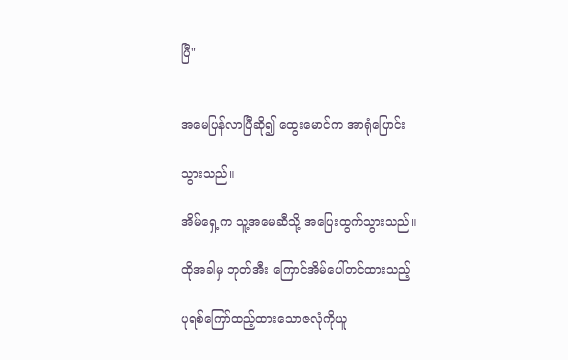ပြီ"


အမေပြန်လာပြီဆို၍ ထွေးမောင်က အာရုံပြောင်း

သွားသည်။

အိမ်ရှေ့က သူ့အမေဆီသို့ အပြေးထွက်သွားသည်။

ထိုအခါမှ ဘုတ်အီး ကြောင်အိမ်ပေါ်တင်ထားသည့်

ပုရစ်ကြော်ထည့်ထားသောဇလုံကိုယူ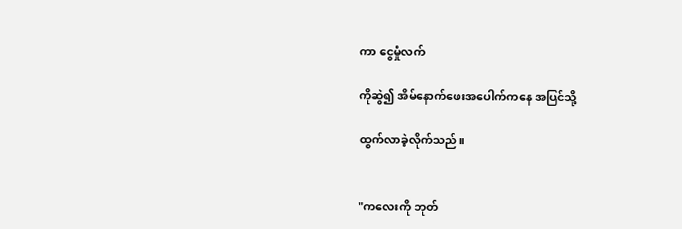ကာ ငွေမှုံလက်

ကိုဆွဲ၍ အိမ်နောက်ဖေးအပေါက်ကနေ အပြင်သို့

ထွက်လာခဲ့လိုက်သည်။


"ကလေးကို ဘုတ်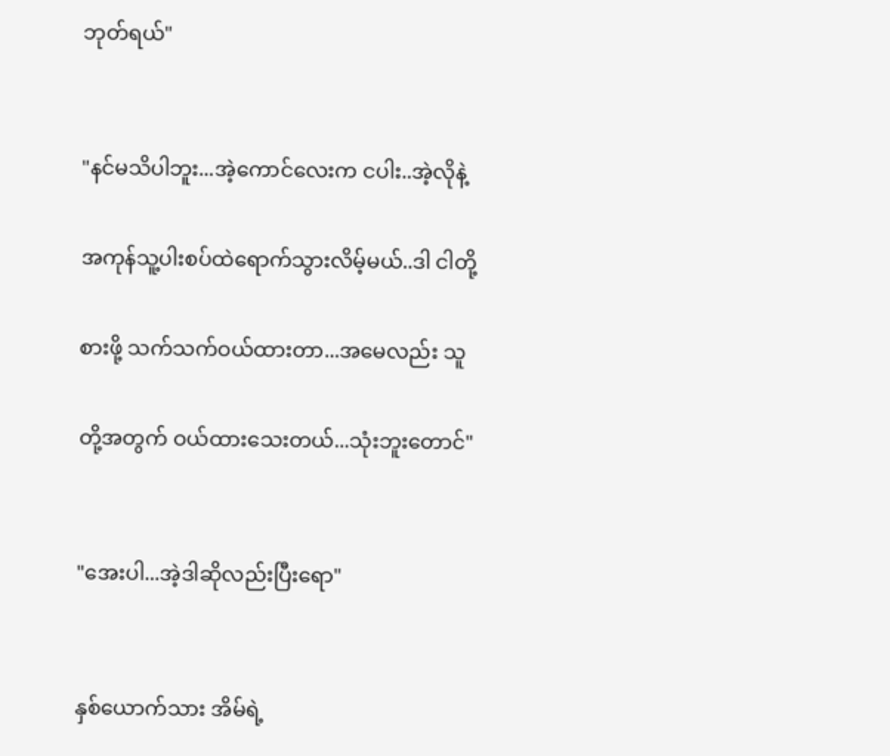ဘုတ်ရယ်"


"နင်မသိပါဘူး...အဲ့ကောင်လေးက ငပါး..အဲ့လိုနဲ့

အကုန်သူ့ပါးစပ်ထဲရောက်သွားလိမ့်မယ်..ဒါ ငါတို့

စားဖို့ သက်သက်ဝယ်ထားတာ...အမေလည်း သူ

တို့အတွက် ဝယ်ထားသေးတယ်...သုံးဘူးတောင်"


"အေးပါ...အဲ့ဒါဆိုလည်းပြီးရော"


နှစ်ယောက်သား အိမ်ရဲ့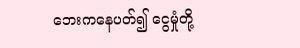ဘေးကနေပတ်၍ ငွေမှုံတို့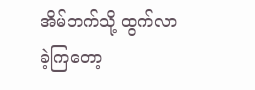အိမ်ဘက်သို့ ထွက်လာခဲ့ကြတော့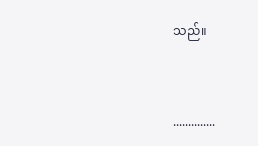သည်။


..............